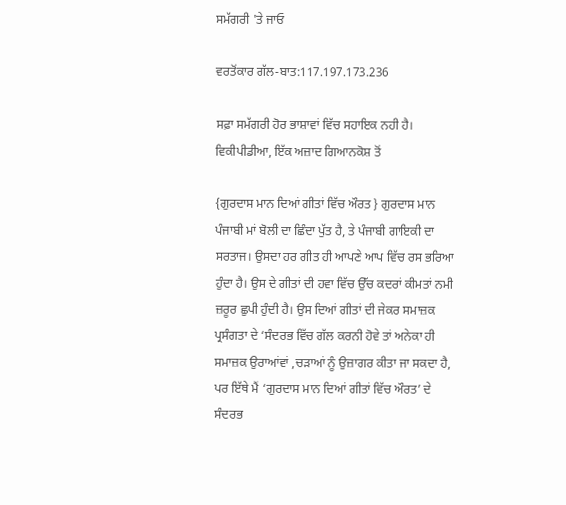ਸਮੱਗਰੀ 'ਤੇ ਜਾਓ

ਵਰਤੋਂਕਾਰ ਗੱਲ-ਬਾਤ:117.197.173.236

ਸਫ਼ਾ ਸਮੱਗਰੀ ਹੋਰ ਭਾਸ਼ਾਵਾਂ ਵਿੱਚ ਸਹਾਇਕ ਨਹੀ ਹੈ।
ਵਿਕੀਪੀਡੀਆ, ਇੱਕ ਅਜ਼ਾਦ ਗਿਆਨਕੋਸ਼ ਤੋਂ

{ਗੁਰਦਾਸ ਮਾਨ ਦਿਆਂ ਗੀਤਾਂ ਵਿੱਚ ਔਰਤ } ਗੁਰਦਾਸ ਮਾਨ ਪੰਜਾਬੀ ਮਾਂ ਬੋਲੀ ਦਾ ਛਿੰਦਾ ਪੁੱਤ ਹੈ, ਤੇ ਪੰਜਾਬੀ ਗਾਇਕੀ ਦਾ ਸਰਤਾਜ। ਉਸਦਾ ਹਰ ਗੀਤ ਹੀ ਆਪਣੇ ਆਪ ਵਿੱਚ ਰਸ ਭਰਿਆ ਹੁੰਦਾ ਹੈ। ਉਸ ਦੇ ਗੀਤਾਂ ਦੀ ਹਵਾ ਵਿੱਚ ਉੱਚ ਕਦਰਾਂ ਕੀਮਤਾਂ ਨਮੀ ਜ਼ਰੂਰ ਛੁਪੀ ਹੁੰਦੀ ਹੈ। ਉਸ ਦਿਆਂ ਗੀਤਾਂ ਦੀ ਜੇਕਰ ਸਮਾਜ਼ਕ ਪ੍ਰਸੰਗਤਾ ਦੇ ‘ਸੰਦਰਭ ਵਿੱਚ ਗੱਲ ਕਰਨੀ ਹੋਵੇ ਤਾਂ ਅਨੇਕਾ ਹੀ ਸਮਾਜ਼ਕ ਉਰਾਆਂਵਾਂ ,ਚੜਾਆਂ ਨੂੰ ਉਜ਼ਾਗਰ ਕੀਤਾ ਜਾ ਸਕਦਾ ਹੈ, ਪਰ ਇੱਥੇ ਮੈਂ ‘ਗੁਰਦਾਸ ਮਾਨ ਦਿਆਂ ਗੀਤਾਂ ਵਿੱਚ ਔਰਤ’ ਦੇ ਸੰਦਰਭ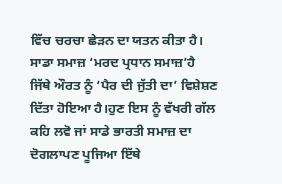ਵਿੱਚ ਚਰਚਾ ਛੇੜਨ ਦਾ ਯਤਨ ਕੀਤਾ ਹੈ। ਸਾਡਾ ਸਮਾਜ਼ ‘ਮਰਦ ਪ੍ਰਧਾਨ ਸਮਾਜ਼’ਹੈ ਜਿੱਥੇ ਔਰਤ ਨੂੰ ‘ਪੈਰ ਦੀ ਜੁੱਤੀ ਦਾ’ ਵਿਸ਼ੇਸ਼ਣ ਦਿੱਤਾ ਹੋਇਆ ਹੈ।ਹੁਣ ਇਸ ਨੂੰ ਵੱਖਰੀ ਗੱਲ ਕਹਿ ਲਵੋ ਜਾਂ ਸਾਡੇ ਭਾਰਤੀ ਸਮਾਜ਼ ਦਾ ਦੋਗਲਾਪਣ ਪੂਜਿਆ ਇੱਥੇ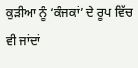ਕੁੜੀਆ ਨੂੰ ‘ਕੰਜਕਾਂ’ ਦੇ ਰੂਪ ਵਿੱਚ ਵੀ ਜਾਂਦਾਂ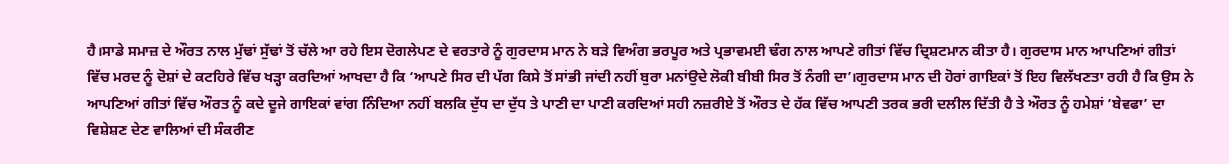ਹੈ।ਸਾਡੇ ਸਮਾਜ਼ ਦੇ ਔਰਤ ਨਾਲ ਮੁੱਢਾਂ ਸੁੱਢਾਂ ਤੋਂ ਚੱਲੇ ਆ ਰਹੇ ਇਸ ਦੋਗਲੇਪਣ ਦੇ ਵਰਤਾਰੇ ਨੂੰ ਗੁਰਦਾਸ ਮਾਨ ਨੇ ਬੜੇ ਵਿਅੰਗ ਭਰਪੂਰ ਅਤੇ ਪ੍ਰਭਾਵਮਈ ਢੰਗ ਨਾਲ ਆਪਣੇ ਗੀਤਾਂ ਵਿੱਚ ਦ੍ਰਿਸ਼ਟਮਾਨ ਕੀਤਾ ਹੈ। ਗੁਰਦਾਸ ਮਾਨ ਆਪਣਿਆਂ ਗੀਤਾਂ ਵਿੱਚ ਮਰਦ ਨੂੰ ਦੋਸ਼ਾਂ ਦੇ ਕਟਹਿਰੇ ਵਿੱਚ ਖੜ੍ਹਾ ਕਰਦਿਆਂ ਆਖਦਾ ਹੈ ਕਿ ‘ਆਪਣੇ ਸਿਰ ਦੀ ਪੱਗ ਕਿਸੇ ਤੋਂ ਸਾਂਭੀ ਜਾਂਦੀ ਨਹੀਂ ਬੁਰਾ ਮਨਾਂਉਦੇ ਲੋਕੀ ਬੀਬੀ ਸਿਰ ਤੋਂ ਨੰਗੀ ਦਾ’।ਗੁਰਦਾਸ ਮਾਨ ਦੀ ਹੋਰਾਂ ਗਾਇਕਾਂ ਤੋਂ ਇਹ ਵਿਲੱਖਣਤਾ ਰਹੀ ਹੈ ਕਿ ਉਸ ਨੇ ਆਪਣਿਆਂ ਗੀਤਾਂ ਵਿੱਚ ਔਰਤ ਨੂੰ ਕਦੇ ਦੂਜੇ ਗਾਇਕਾਂ ਵਾਂਗ ਨਿੰਦਿਆ ਨਹੀਂ ਬਲਕਿ ਦੁੱਧ ਦਾ ਦੁੱਧ ਤੇ ਪਾਣੀ ਦਾ ਪਾਣੀ ਕਰਦਿਆਂ ਸਹੀ ਨਜ਼ਰੀਏ ਤੋਂ ਔਰਤ ਦੇ ਹੱਕ ਵਿੱਚ ਆਪਣੀ ਤਰਕ ਭਰੀ ਦਲੀਲ ਦਿੱਤੀ ਹੈ ਤੇ ਔਰਤ ਨੂੰ ਹਮੇਸ਼ਾਂ ‘ਬੇਵਫਾ’ ਦਾ ਵਿਸ਼ੇਸ਼ਣ ਦੇਣ ਵਾਲਿਆਂ ਦੀ ਸੰਕਰੀਣ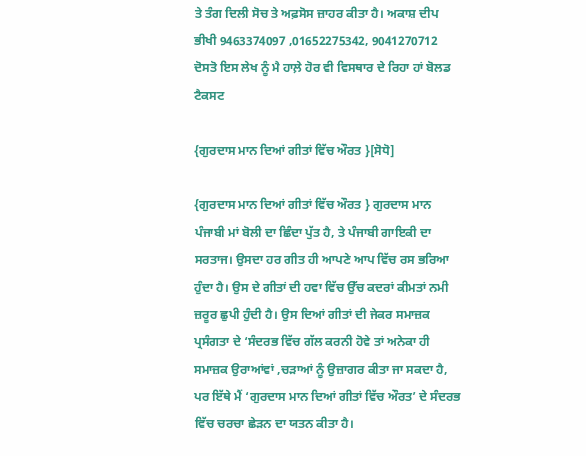ਤੇ ਤੰਗ ਦਿਲੀ ਸੋਚ ਤੇ ਅਫ਼ਸੋਸ ਜ਼ਾਹਰ ਕੀਤਾ ਹੈ। ਅਕਾਸ਼ ਦੀਪ ਭੀਖੀ 9463374097 ,01652275342, 9041270712 ਦੋਸਤੋ ਇਸ ਲੇਖ ਨੂੰ ਮੈ ਹਾਲ਼ੇ ਹੋਰ ਵੀ ਵਿਸਥਾਰ ਦੇ ਰਿਹਾ ਹਾਂ ਬੋਲਡ ਟੈਕਸਟ

{ਗੁਰਦਾਸ ਮਾਨ ਦਿਆਂ ਗੀਤਾਂ ਵਿੱਚ ਔਰਤ }[ਸੋਧੋ]

{ਗੁਰਦਾਸ ਮਾਨ ਦਿਆਂ ਗੀਤਾਂ ਵਿੱਚ ਔਰਤ } ਗੁਰਦਾਸ ਮਾਨ ਪੰਜਾਬੀ ਮਾਂ ਬੋਲੀ ਦਾ ਛਿੰਦਾ ਪੁੱਤ ਹੈ, ਤੇ ਪੰਜਾਬੀ ਗਾਇਕੀ ਦਾ ਸਰਤਾਜ। ਉਸਦਾ ਹਰ ਗੀਤ ਹੀ ਆਪਣੇ ਆਪ ਵਿੱਚ ਰਸ ਭਰਿਆ ਹੁੰਦਾ ਹੈ। ਉਸ ਦੇ ਗੀਤਾਂ ਦੀ ਹਵਾ ਵਿੱਚ ਉੱਚ ਕਦਰਾਂ ਕੀਮਤਾਂ ਨਮੀ ਜ਼ਰੂਰ ਛੁਪੀ ਹੁੰਦੀ ਹੈ। ਉਸ ਦਿਆਂ ਗੀਤਾਂ ਦੀ ਜੇਕਰ ਸਮਾਜ਼ਕ ਪ੍ਰਸੰਗਤਾ ਦੇ ‘ਸੰਦਰਭ ਵਿੱਚ ਗੱਲ ਕਰਨੀ ਹੋਵੇ ਤਾਂ ਅਨੇਕਾ ਹੀ ਸਮਾਜ਼ਕ ਉਰਾਆਂਵਾਂ ,ਚੜਾਆਂ ਨੂੰ ਉਜ਼ਾਗਰ ਕੀਤਾ ਜਾ ਸਕਦਾ ਹੈ, ਪਰ ਇੱਥੇ ਮੈਂ ‘ਗੁਰਦਾਸ ਮਾਨ ਦਿਆਂ ਗੀਤਾਂ ਵਿੱਚ ਔਰਤ’ ਦੇ ਸੰਦਰਭ ਵਿੱਚ ਚਰਚਾ ਛੇੜਨ ਦਾ ਯਤਨ ਕੀਤਾ ਹੈ।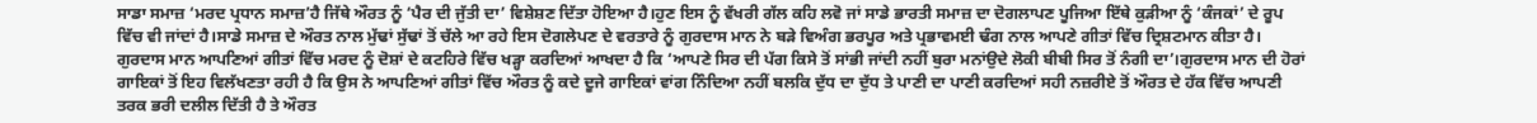ਸਾਡਾ ਸਮਾਜ਼ ‘ਮਰਦ ਪ੍ਰਧਾਨ ਸਮਾਜ਼’ਹੈ ਜਿੱਥੇ ਔਰਤ ਨੂੰ ‘ਪੈਰ ਦੀ ਜੁੱਤੀ ਦਾ’ ਵਿਸ਼ੇਸ਼ਣ ਦਿੱਤਾ ਹੋਇਆ ਹੈ।ਹੁਣ ਇਸ ਨੂੰ ਵੱਖਰੀ ਗੱਲ ਕਹਿ ਲਵੋ ਜਾਂ ਸਾਡੇ ਭਾਰਤੀ ਸਮਾਜ਼ ਦਾ ਦੋਗਲਾਪਣ ਪੂਜਿਆ ਇੱਥੇ ਕੁੜੀਆ ਨੂੰ ‘ਕੰਜਕਾਂ’ ਦੇ ਰੂਪ ਵਿੱਚ ਵੀ ਜਾਂਦਾਂ ਹੈ।ਸਾਡੇ ਸਮਾਜ਼ ਦੇ ਔਰਤ ਨਾਲ ਮੁੱਢਾਂ ਸੁੱਢਾਂ ਤੋਂ ਚੱਲੇ ਆ ਰਹੇ ਇਸ ਦੋਗਲੇਪਣ ਦੇ ਵਰਤਾਰੇ ਨੂੰ ਗੁਰਦਾਸ ਮਾਨ ਨੇ ਬੜੇ ਵਿਅੰਗ ਭਰਪੂਰ ਅਤੇ ਪ੍ਰਭਾਵਮਈ ਢੰਗ ਨਾਲ ਆਪਣੇ ਗੀਤਾਂ ਵਿੱਚ ਦ੍ਰਿਸ਼ਟਮਾਨ ਕੀਤਾ ਹੈ। ਗੁਰਦਾਸ ਮਾਨ ਆਪਣਿਆਂ ਗੀਤਾਂ ਵਿੱਚ ਮਰਦ ਨੂੰ ਦੋਸ਼ਾਂ ਦੇ ਕਟਹਿਰੇ ਵਿੱਚ ਖੜ੍ਹਾ ਕਰਦਿਆਂ ਆਖਦਾ ਹੈ ਕਿ ‘ਆਪਣੇ ਸਿਰ ਦੀ ਪੱਗ ਕਿਸੇ ਤੋਂ ਸਾਂਭੀ ਜਾਂਦੀ ਨਹੀਂ ਬੁਰਾ ਮਨਾਂਉਦੇ ਲੋਕੀ ਬੀਬੀ ਸਿਰ ਤੋਂ ਨੰਗੀ ਦਾ’।ਗੁਰਦਾਸ ਮਾਨ ਦੀ ਹੋਰਾਂ ਗਾਇਕਾਂ ਤੋਂ ਇਹ ਵਿਲੱਖਣਤਾ ਰਹੀ ਹੈ ਕਿ ਉਸ ਨੇ ਆਪਣਿਆਂ ਗੀਤਾਂ ਵਿੱਚ ਔਰਤ ਨੂੰ ਕਦੇ ਦੂਜੇ ਗਾਇਕਾਂ ਵਾਂਗ ਨਿੰਦਿਆ ਨਹੀਂ ਬਲਕਿ ਦੁੱਧ ਦਾ ਦੁੱਧ ਤੇ ਪਾਣੀ ਦਾ ਪਾਣੀ ਕਰਦਿਆਂ ਸਹੀ ਨਜ਼ਰੀਏ ਤੋਂ ਔਰਤ ਦੇ ਹੱਕ ਵਿੱਚ ਆਪਣੀ ਤਰਕ ਭਰੀ ਦਲੀਲ ਦਿੱਤੀ ਹੈ ਤੇ ਔਰਤ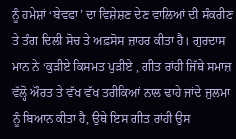ਨੂੰ ਹਮੇਸ਼ਾਂ ‘ਬੇਵਫਾ’ ਦਾ ਵਿਸ਼ੇਸ਼ਣ ਦੇਣ ਵਾਲਿਆਂ ਦੀ ਸੰਕਰੀਣ ਤੇ ਤੰਗ ਦਿਲੀ ਸੋਚ ਤੇ ਅਫ਼ਸੋਸ ਜ਼ਾਹਰ ਕੀਤਾ ਹੈ। ਗੁਰਦਾਸ ਮਾਨ ਨੇ ‘ਕੁੜੀਏ ਕਿਸਮਤ ਪੁੜੀਏ , ਗੀਤ ਰਾਂਹੀ ਜਿੱਥੇ ਸਮਾਜ਼ ਵੱਲ੍ਹੋ ਔਰਤ ਤੇ ਵੱਖ ਵੱਖ ਤਰੀਕਿਆਂ ਨਾਲ ਢਾਹੇ ਜਾਂਦੇ ਜੁਲਮਾ ਨੂੰ ਬਿਆਨ ਕੀਤਾ ਹੈ, ਉਥੇ ਇਸ ਗੀਤ ਰਾਂਹੀ ਉਸ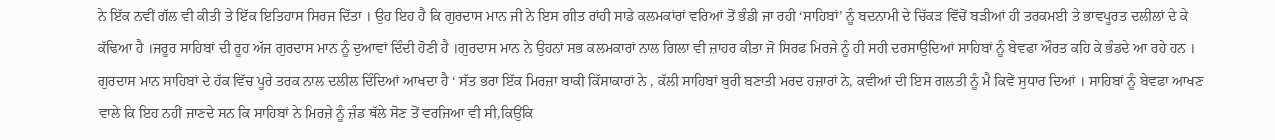ਨੇ ਇੱਕ ਨਵੀਂ ਗੱਲ ਵੀ ਕੀਤੀ ਤੇ ਇੱਕ ਇਤਿਹਾਸ ਸਿਰਜ ਦਿੱਤਾ । ਉਹ ਇਹ ਹੈ ਕਿ ਗੁਰਦਾਸ ਮਾਨ ਜੀ ਨੇ ਇਸ ਗੀਤ ਰਾਂਹੀ ਸਾਡੇ ਕਲਮਕਾਂਰਾਂ ਵਰਿਆਂ ਤੋਂ ਭੰਡੀ ਜਾ ਰਹੀ ‘ਸਾਹਿਬਾਂ’ ਨੂੰ ਬਦਨਾਮੀ ਦੇ ਚਿੱਕੜ ਵਿੱਚੋਂ ਬੜੀਆਂ ਹੀ ਤਰਕਮਈ ਤੇ ਭਾਵਪੂਰਤ ਦਲੀਲਾਂ ਦੇ ਕੇ ਕੱਢਿਆ ਹੈ ।ਜਰੂਰ ਸਾਹਿਬਾਂ ਦੀ ਰੂਹ ਅੱਜ ਗੁਰਦਾਸ ਮਾਨ ਨੂੰ ਦੁਆਵਾਂ ਦਿੰਦੀ ਹੋਣੀ ਹੈ ।ਗੁਰਦਾਸ ਮਾਨ ਨੇ ਉਹਨਾਂ ਸਭ ਕਲਮਕਾਰਾਂ ਨਾਲ ਗਿਲਾ ਵੀ ਜ਼ਾਹਰ ਕੀਤਾ ਜੋ ਸਿਰਫ ਮਿਰਜੇ ਨੂੰ ਹੀ ਸਹੀ ਦਰਸਾਉਦਿਆਂ ਸਾਹਿਬਾਂ ਨੂੰ ਬੇਵਫਾ ਔਰਤ ਕਹਿ ਕੇ ਭੰਡਦੇ ਆ ਰਹੇ ਹਨ । ਗੁਰਦਾਸ ਮਾਨ ਸਾਹਿਬਾਂ ਦੇ ਹੱਕ ਵਿੱਚ ਪੂਰੇ ਤਰਕ ਨਾਲ ਦਲੀਲ ਦਿੰਦਿਆਂ ਆਖਦਾ ਹੈ ‘ ਸੱਤ ਭਰਾ ਇੱਕ ਮਿਰਜ਼ਾ ਬਾਕੀ ਕਿੱਸਾਕਾਰਾਂ ਨੇ , ਕੱਲੀ ਸਾਹਿਬਾਂ ਬੁਰੀ ਬਣਾਤੀ ਮਰਦ ਹਜ਼ਾਰਾਂ ਨੇ, ਕਵੀਆਂ ਦੀ ਇਸ ਗਲਤੀ ਨੂੰ ਮੈ ਕਿਵੇਂ ਸੁਧਾਰ ਦਿਆਂ । ਸਾਹਿਬਾਂ ਨੂੰ ਬੇਵਫਾ ਆਖਣ ਵਾਲੇ ਕਿ ਇਹ ਨਹੀਂ ਜਾਣਦੇ ਸਨ ਕਿ ਸਾਹਿਬਾਂ ਨੇ ਮਿਰਜ਼ੇ ਨੂੰ ਜ਼ੰਡ ਥੱਲੇ ਸੋਣ ਤੋਂ ਵਰਜਿਆ ਵੀ ਸੀ,ਕਿਉਂਕਿ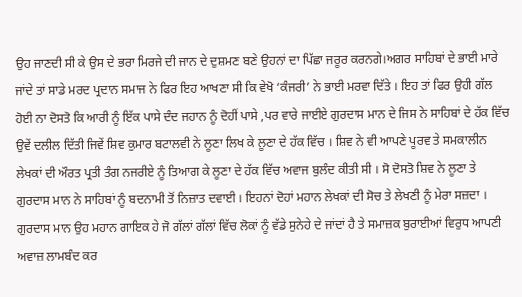ਉਹ ਜਾਣਦੀ ਸੀ ਕੇ ਉਸ ਦੇ ਭਰਾ ਮਿਰਜੇ ਦੀ ਜਾਨ ਦੇ ਦੁਸ਼ਮਣ ਬਣੇ ਉਹਨਾਂ ਦਾ ਪਿੱਛਾ ਜਰੂਰ ਕਰਨਗੇ।ਅਗਰ ਸਾਹਿਬਾਂ ਦੇ ਭਾਈ ਮਾਰੇ ਜਾਂਦੇ ਤਾਂ ਸਾਡੇ ਮਰਦ ਪ੍ਰਦਾਨ ਸਮਾਜ ਨੇ ਫਿਰ ਇਹ ਆਖਣਾ ਸੀ ਕਿ ਵੇਖੋ ‘ਕੰਜਰੀ’ ਨੇ ਭਾਈ ਮਰਵਾ ਦਿੱਤੇ । ਇਹ ਤਾਂ ਫਿਰ ਉਹੀ ਗੱਲ ਹੋਈ ਨਾ ਦੋਸਤੋ ਕਿ ਆਰੀ ਨੂੰ ਇੱਕ ਪਾਸੇ ਦੰਦ ਜਹਾਨ ਨੂੰ ਦੋਹੀਂ ਪਾਸੇ ,ਪਰ ਵਾਰੇ ਜਾਈਏ ਗੁਰਦਾਸ ਮਾਨ ਦੇ ਜਿਸ ਨੇ ਸਾਹਿਬਾਂ ਦੇ ਹੱਕ ਵਿੱਚ ਉਵੇਂ ਦਲੀਲ ਦਿੱਤੀ ਜਿਵੇਂ ਸ਼ਿਵ ਕੁਮਾਰ ਬਟਾਲਵੀ ਨੇ ਲੂਣਾ ਲਿਖ ਕੇ ਲੂਣਾ ਦੇ ਹੱਕ ਵਿੱਚ । ਸ਼ਿਵ ਨੇ ਵੀ ਆਪਣੇ ਪੂਰਵ ਤੇ ਸਮਕਾਲੀਨ ਲੇਖਕਾਂ ਦੀ ਔਰਤ ਪ੍ਰਤੀ ਤੰਗ ਨਜਰੀਏ ਨੂੰ ਤਿਆਗ ਕੇ ਲੂਣਾ ਦੇ ਹੱਕ ਵਿੱਚ ਅਵਾਜ ਬੁਲੰਦ ਕੀਤੀ ਸੀ । ਸੋ ਦੋਸਤੋ ਸ਼ਿਵ ਨੇ ਲੂਣਾ ਤੇ ਗੁਰਦਾਸ ਮਾਨ ਨੇ ਸਾਹਿਬਾਂ ਨੂੰ ਬਦਨਾਮੀ ਤੋਂ ਨਿਜ਼ਾਤ ਦਵਾਈ । ਇਹਨਾਂ ਦੋਹਾਂ ਮਹਾਨ ਲੇਖਕਾਂ ਦੀ ਸੋਚ ਤੇ ਲੇਖਣੀ ਨੂੰ ਮੇਰਾ ਸਜ਼ਦਾ । ਗੁਰਦਾਸ ਮਾਨ ਉਹ ਮਹਾਨ ਗਾਇਕ ਹੇ ਜੋ ਗੱਲਾਂ ਗੱਲਾਂ ਵਿੱਚ ਲੋਕਾਂ ਨੂੰ ਵੱਡੇ ਸੁਨੇਹੇ ਦੇ ਜਾਂਦਾਂ ਹੈ ਤੇ ਸਮਾਜ਼ਕ ਬੁਰਾਈਆਂ ਵਿਰੁਧ ਆਪਣੀ ਅਵਾਜ਼ ਲਾਮਬੰਦ ਕਰ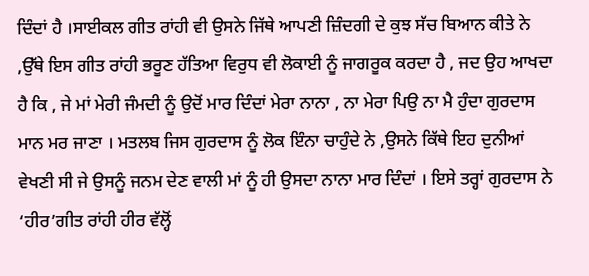ਦਿੰਦਾਂ ਹੈ ।ਸਾਈਕਲ ਗੀਤ ਰਾਂਹੀ ਵੀ ਉਸਨੇ ਜਿੱਥੇ ਆਪਣੀ ਜ਼ਿੰਦਗੀ ਦੇ ਕੁਝ ਸੱਚ ਬਿਆਨ ਕੀਤੇ ਨੇ ,ਉੱਥੇ ਇਸ ਗੀਤ ਰਾਂਹੀ ਭਰੂਣ ਹੱਤਿਆ ਵਿਰੁਧ ਵੀ ਲੋਕਾਈ ਨੂੰ ਜਾਗਰੂਕ ਕਰਦਾ ਹੈ , ਜਦ ਉਹ ਆਖਦਾ ਹੈ ਕਿ , ਜੇ ਮਾਂ ਮੇਰੀ ਜੰਮਦੀ ਨੂੰ ਉਦੋਂ ਮਾਰ ਦਿੰਦਾਂ ਮੇਰਾ ਨਾਨਾ , ਨਾ ਮੇਰਾ ਪਿਉ ਨਾ ਮੈ ਹੁੰਦਾ ਗੁਰਦਾਸ ਮਾਨ ਮਰ ਜਾਣਾ । ਮਤਲਬ ਜਿਸ ਗੁਰਦਾਸ ਨੂੰ ਲੋਕ ਇੰਨਾ ਚਾਹੁੰਦੇ ਨੇ ,ਉਸਨੇ ਕਿੱਥੇ ਇਹ ਦੁਨੀਆਂ ਵੇਖਣੀ ਸੀ ਜੇ ਉਸਨੂੰ ਜਨਮ ਦੇਣ ਵਾਲੀ ਮਾਂ ਨੂੰ ਹੀ ਉਸਦਾ ਨਾਨਾ ਮਾਰ ਦਿੰਦਾਂ । ਇਸੇ ਤਰ੍ਹਾਂ ਗੁਰਦਾਸ ਨੇ ‘ਹੀਰ’ਗੀਤ ਰਾਂਹੀ ਹੀਰ ਵੱਲ੍ਹੋਂ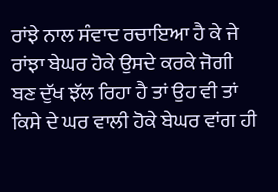ਰਾਂਝੇ ਨਾਲ ਸੰਵਾਦ ਰਚਾਇਆ ਹੈ ਕੇ ਜੇ ਰਾਂਝਾ ਬੇਘਰ ਹੋਕੇ ਉਸਦੇ ਕਰਕੇ ਜੋਗੀ ਬਣ ਦੁੱਖ ਝੱਲ ਰਿਹਾ ਹੈ ਤਾਂ ਉਹ ਵੀ ਤਾਂ ਕਿਸੇ ਦੇ ਘਰ ਵਾਲੀ ਹੋਕੇ ਬੇਘਰ ਵਾਂਗ ਹੀ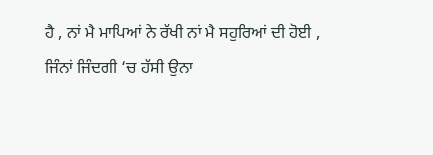ਹੈ , ਨਾਂ ਮੈ ਮਾਪਿਆਂ ਨੇ ਰੱਖੀ ਨਾਂ ਮੈ ਸਹੁਰਿਆਂ ਦੀ ਹੋਈ , ਜਿੰਨਾਂ ਜਿੰਦਗੀ ‘ਚ ਹੱਸੀ ਉਨਾ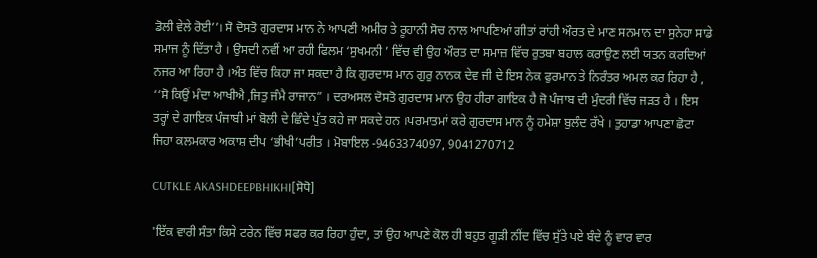ਡੋਲੀ ਵੇਲੇ ਰੋਈ’’। ਸੋ ਦੋਸਤੋ ਗੁਰਦਾਸ ਮਾਨ ਨੇ ਆਪਣੀ ਅਮੀਰ ਤੇ ਰੂਹਾਨੀ ਸੋਚ ਨਾਲ ਆਪਣਿਆਂ ਗੀਤਾਂ ਰਾਂਹੀ ਔਰਤ ਦੇ ਮਾਣ ਸਨਮਾਨ ਦਾ ਸੁਨੇਹਾ ਸਾਡੇ ਸਮਾਜ ਨੂੰ ਦਿੱਤਾ ਹੈ । ਉਸਦੀ ਨਵੀਂ ਆ ਰਹੀ ਫਿਲਮ ‘ਸੁਖਮਨੀ ’ ਵਿੱਚ ਵੀ ਉਹ ਔਰਤ ਦਾ ਸਮਾਜ਼ ਵਿੱਚ ਰੁਤਬਾ ਬਹਾਲ ਕਰਾਉਣ ਲਈ ਯਤਨ ਕਰਦਿਆਂ ਨਜਰ ਆ ਰਿਹਾ ਹੈ ।ਅੰਤ ਵਿੱਚ ਕਿਹਾ ਜਾ ਸਕਦਾ ਹੈ ਕਿ ਗੁਰਦਾਸ ਮਾਨ ਗੁਰੁ ਨਾਨਕ ਦੇਵ ਜੀ ਦੇ ਇਸ ਨੇਕ ਫੁਰਮਾਨ ਤੇ ਨਿਰੰਤਰ ਅਮਲ ਕਰ ਰਿਹਾ ਹੈ , ‘‘ਸੋ ਕਿਉਂ ਮੰਦਾ ਆਖੀਐ ,ਜਿਤੁ ਜੰਮੈ ਰਾਜਾਨ” । ਦਰਅਸਲ ਦੋਸਤੋ ਗੁਰਦਾਸ ਮਾਨ ਉਹ ਹੀਰਾ ਗਾਇਕ ਹੈ ਜੋ ਪੰਜਾਬ ਦੀ ਮੁੰਦਰੀ ਵਿੱਚ ਜੜਤ ਹੈ । ਇਸ ਤਰ੍ਹਾਂ ਦੇ ਗਾਇਕ ਪੰਜਾਬੀ ਮਾਂ ਬੋਲੀ ਦੇ ਛਿੰਦੇ ਪੁੱਤ ਕਹੇ ਜਾ ਸਕਦੇ ਹਨ ।ਪਰਮਾਤਮਾਂ ਕਰੇ ਗੁਰਦਾਸ ਮਾਨ ਨੂੰ ਹਮੇਸ਼ਾ ਬੁਲੰਦ ਰੱਖੇ । ਤੁਹਾਡਾ ਆਪਣਾ ਛੋਟਾ ਜਿਹਾ ਕਲਮਕਾਰ ਅਕਾਸ਼ ਦੀਪ ‘ਭੀਖੀ’ਪਰੀਤ । ਮੋਬਾਇਲ -9463374097, 9041270712

CUTKLE AKASHDEEPBHIKHI[ਸੋਧੋ]

'ਇੱਕ ਵਾਰੀ ਸੰਤਾ ਕਿਸੇ ਟਰੇਨ ਵਿੱਚ ਸਫਰ ਕਰ ਰਿਹਾ ਹੁੰਦਾ, ਤਾਂ ਉਹ ਆਪਣੇ ਕੋਲ ਹੀ ਬਹੁਤ ਗੂੜੀ ਨੀਂਦ ਵਿੱਚ ਸੁੱਤੇ ਪਏ ਬੰਦੇ ਨੂੰ ਵਾਰ ਵਾਰ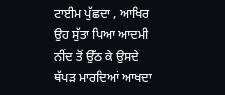ਟਾਈਮ ਪੁੱਛਦਾ , ਆਖਿਰ ਉਹ ਸੁੱਤਾ ਪਿਆ ਆਦਮੀ ਨੀਂਦ ਤੋਂ ਉੱਠ ਕੇ ਉਸਦੇ ਥੱਪੜ ਮਾਰਦਿਆਂ ਆਖਦਾ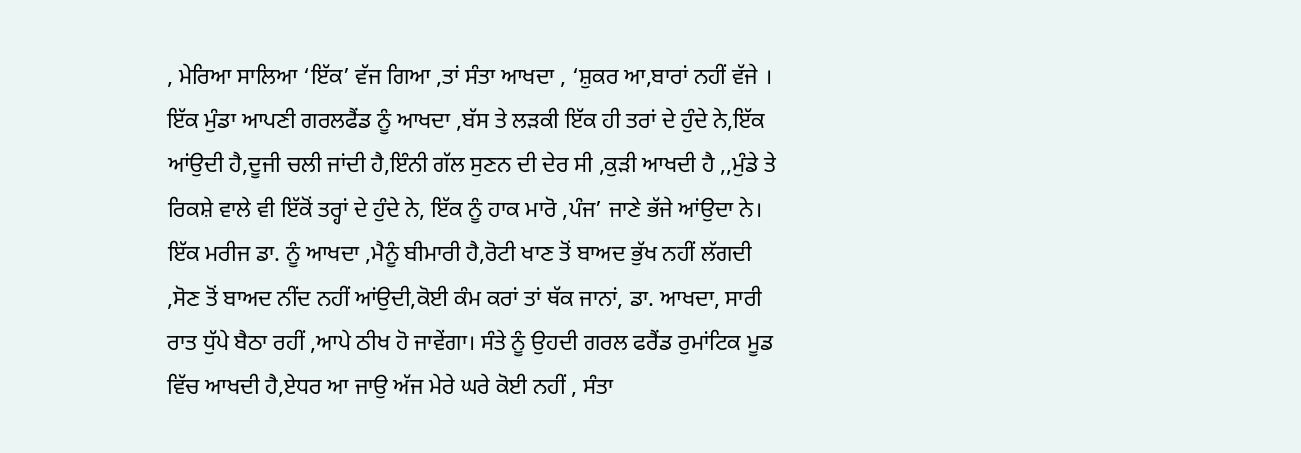, ਮੇਰਿਆ ਸਾਲਿਆ ‘ਇੱਕ’ ਵੱਜ ਗਿਆ ,ਤਾਂ ਸੰਤਾ ਆਖਦਾ , ‘ਸ਼ੁਕਰ ਆ,ਬਾਰਾਂ ਨਹੀਂ ਵੱਜੇ । ਇੱਕ ਮੁੰਡਾ ਆਪਣੀ ਗਰਲਫੈਂਡ ਨੂੰ ਆਖਦਾ ,ਬੱਸ ਤੇ ਲੜਕੀ ਇੱਕ ਹੀ ਤਰਾਂ ਦੇ ਹੁੰਦੇ ਨੇ,ਇੱਕ ਆਂਉਦੀ ਹੈ,ਦੂਜੀ ਚਲੀ ਜਾਂਦੀ ਹੈ,ਇੰਨੀ ਗੱਲ ਸੁਣਨ ਦੀ ਦੇਰ ਸੀ ,ਕੁੜੀ ਆਖਦੀ ਹੈ ,,ਮੁੰਡੇ ਤੇ ਰਿਕਸ਼ੇ ਵਾਲੇ ਵੀ ਇੱਕੋਂ ਤਰ੍ਹਾਂ ਦੇ ਹੁੰਦੇ ਨੇ, ਇੱਕ ਨੂੰ ਹਾਕ ਮਾਰੋ ,ਪੰਜ’ ਜਾਣੇ ਭੱਜੇ ਆਂਉਦਾ ਨੇ। ਇੱਕ ਮਰੀਜ ਡਾ. ਨੂੰ ਆਖਦਾ ,ਮੈਨੂੰ ਬੀਮਾਰੀ ਹੈ,ਰੋਟੀ ਖਾਣ ਤੋਂ ਬਾਅਦ ਭੁੱਖ ਨਹੀਂ ਲੱਗਦੀ ,ਸੋਣ ਤੋਂ ਬਾਅਦ ਨੀਂਦ ਨਹੀਂ ਆਂਉਦੀ,ਕੋਈ ਕੰਮ ਕਰਾਂ ਤਾਂ ਥੱਕ ਜਾਨਾਂ, ਡਾ. ਆਖਦਾ, ਸਾਰੀ ਰਾਤ ਧੁੱਪੇ ਬੈਠਾ ਰਹੀਂ ,ਆਪੇ ਠੀਖ ਹੋ ਜਾਵੇਂਗਾ। ਸੰਤੇ ਨੂੰ ਉਹਦੀ ਗਰਲ ਫਰੈਂਡ ਰੁਮਾਂਟਿਕ ਮੂਡ ਵਿੱਚ ਆਖਦੀ ਹੈ,ਏਧਰ ਆ ਜਾਉ ਅੱਜ ਮੇਰੇ ਘਰੇ ਕੋਈ ਨਹੀਂ , ਸੰਤਾ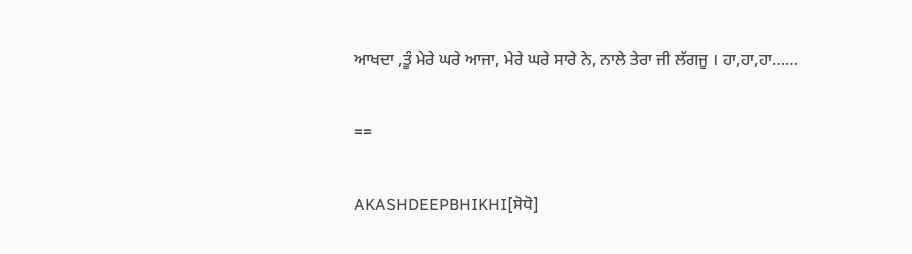ਆਖਦਾ ,ਤੂੰ ਮੇਰੇ ਘਰੇ ਆਜਾ, ਮੇਰੇ ਘਰੇ ਸਾਰੇ ਨੇ, ਨਾਲੇ ਤੇਰਾ ਜੀ ਲੱਗਜੂ । ਹਾ,ਹਾ,ਹਾ……

==

AKASHDEEPBHIKHI[ਸੋਧੋ]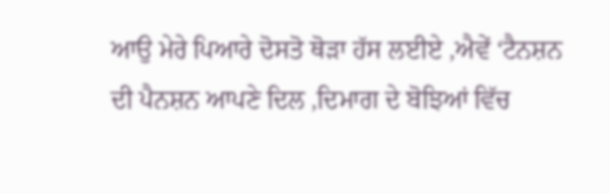ਆਉ ਮੇਰੇ ਪਿਆਰੇ ਦੋਸਤੋ ਥੋੜਾ ਹੱਸ ਲਈਏ ,ਐਵੇਂ ‘ਟੈਨਸ਼ਨ ਦੀ ਪੈਨਸ਼ਨ ਆਪਣੇ ਦਿਲ ,ਦਿਮਾਗ ਦੇ ਬੋਝਿਆਂ ਵਿੱਚ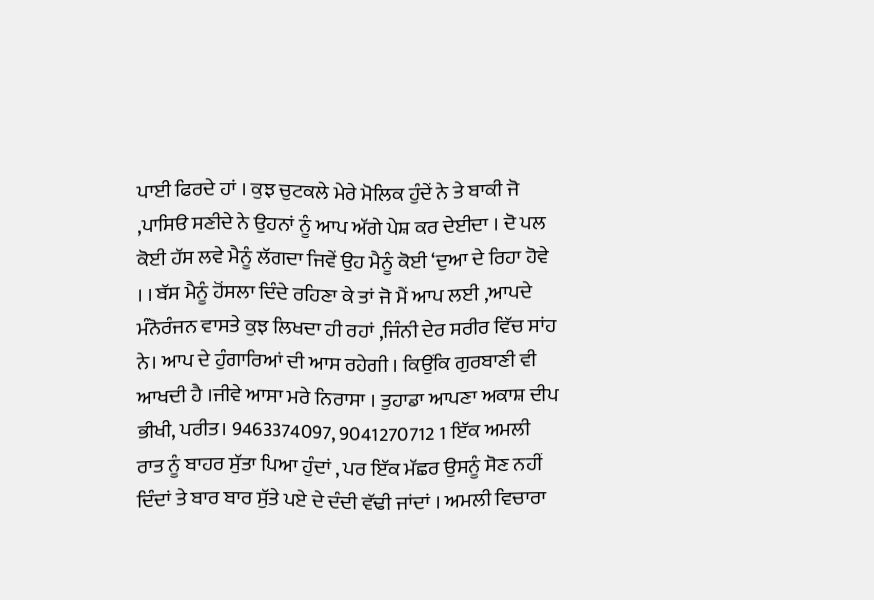ਪਾਈ ਫਿਰਦੇ ਹਾਂ । ਕੁਝ ਚੁਟਕਲੇ ਮੇਰੇ ਮੋਲਿਕ ਹੁੰਦੇਂ ਨੇ ਤੇ ਬਾਕੀ ਜੋ ,ਪਾਸਿੳ ਸਣੀਦੇ ਨੇ ਉਹਨਾਂ ਨੂੰ ਆਪ ਅੱਗੇ ਪੇਸ਼ ਕਰ ਦੇਈਦਾ । ਦੋ ਪਲ ਕੋਈ ਹੱਸ ਲਵੇ ਮੈਨੂੰ ਲੱਗਦਾ ਜਿਵੇਂ ਉਹ ਮੈਨੂੰ ਕੋਈ ‘ਦੁਆ ਦੇ ਰਿਹਾ ਹੋਵੇ । । ਬੱਸ ਮੈਨੂੰ ਹੋਂਸਲਾ ਦਿੰਦੇ ਰਹਿਣਾ ਕੇ ਤਾਂ ਜੋ ਮੈਂ ਆਪ ਲਈ ,ਆਪਦੇ ਮੰਨੋਰੰਜਨ ਵਾਸਤੇ ਕੁਝ ਲਿਖਦਾ ਹੀ ਰਹਾਂ ,ਜਿੰਨੀ ਦੇਰ ਸਰੀਰ ਵਿੱਚ ਸਾਂਹ ਨੇ। ਆਪ ਦੇ ਹੁੰਗਾਰਿਆਂ ਦੀ ਆਸ ਰਹੇਗੀ । ਕਿਉਂਕਿ ਗੁਰਬਾਣੀ ਵੀ ਆਖਦੀ ਹੈ ।ਜੀਵੇ ਆਸਾ ਮਰੇ ਨਿਰਾਸਾ । ਤੁਹਾਡਾ ਆਪਣਾ ਅਕਾਸ਼ ਦੀਪ ਭੀਖੀ, ਪਰੀਤ। 9463374097, 9041270712 1 ਇੱਕ ਅਮਲੀ ਰਾਤ ਨੂੰ ਬਾਹਰ ਸੁੱਤਾ ਪਿਆ ਹੁੰਦਾਂ , ਪਰ ਇੱਕ ਮੱਛਰ ਉਸਨੂੰ ਸੋਣ ਨਹੀਂ ਦਿੰਦਾਂ ਤੇ ਬਾਰ ਬਾਰ ਸੁੱਤੇ ਪਏ ਦੇ ਦੰਦੀ ਵੱਢੀ ਜਾਂਦਾਂ । ਅਮਲੀ ਵਿਚਾਰਾ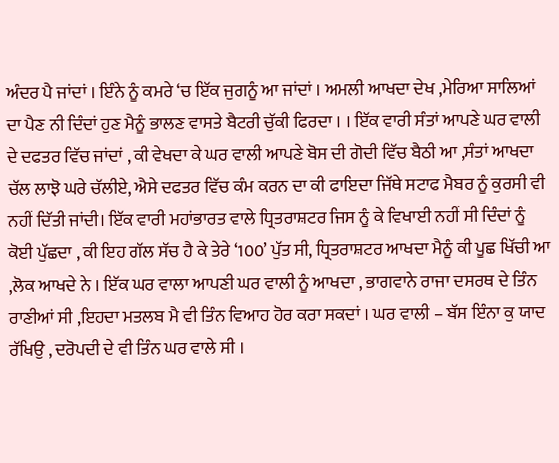ਅੰਦਰ ਪੈ ਜਾਂਦਾਂ । ਇੰਨੇ ਨੂੰ ਕਮਰੇ ‘ਚ ਇੱਕ ਜੁਗਨੂੰ ਆ ਜਾਂਦਾਂ । ਅਮਲੀ ਆਖਦਾ ਦੇਖ ,ਮੇਰਿਆ ਸਾਲਿਆਂ ਦਾ ਪੈਣ ਨੀ ਦਿੰਦਾਂ ਹੁਣ ਮੈਨੂੰ ਭਾਲਣ ਵਾਸਤੇ ਬੈਟਰੀ ਚੁੱਕੀ ਫਿਰਦਾ । । ਇੱਕ ਵਾਰੀ ਸੰਤਾਂ ਆਪਣੇ ਘਰ ਵਾਲੀ ਦੇ ਦਫਤਰ ਵਿੱਚ ਜਾਂਦਾਂ , ਕੀ ਵੇਖਦਾ ਕੇ ਘਰ ਵਾਲੀ ਆਪਣੇ ਬੋਸ ਦੀ ਗੋਦੀ ਵਿੱਚ ਬੈਠੀ ਆ ,ਸੰਤਾਂ ਆਖਦਾ ਚੱਲ ਲਾਝੋ ਘਰੇ ਚੱਲੀਏ, ਐਸੇ ਦਫਤਰ ਵਿੱਚ ਕੰਮ ਕਰਨ ਦਾ ਕੀ ਫਾਇਦਾ ਜਿੱਥੇ ਸਟਾਫ ਮੈਬਰ ਨੂੰ ਕੁਰਸੀ ਵੀ ਨਹੀਂ ਦਿੱਤੀ ਜਾਂਦੀ। ਇੱਕ ਵਾਰੀ ਮਹਾਂਭਾਰਤ ਵਾਲੇ ਧ੍ਰਿਤਰਾਸ਼ਟਰ ਜਿਸ ਨੂੰ ਕੇ ਵਿਖਾਈ ਨਹੀਂ ਸੀ ਦਿੰਦਾਂ ਨੂੰ ਕੋਈ ਪੁੱਛਦਾ , ਕੀ ਇਹ ਗੱਲ ਸੱਚ ਹੈ ਕੇ ਤੇਰੇ ‘100’ ਪੁੱਤ ਸੀ, ਧ੍ਰਿਤਰਾਸ਼ਟਰ ਆਖਦਾ ਮੈਨੂੰ ਕੀ ਪੂਛ ਖਿੱਚੀ ਆ ,ਲੋਕ ਆਖਦੇ ਨੇ । ਇੱਕ ਘਰ ਵਾਲਾ ਆਪਣੀ ਘਰ ਵਾਲੀ ਨੂੰ ਆਖਦਾ , ਭਾਗਵਾਨੇ ਰਾਜਾ ਦਸਰਥ ਦੇ ਤਿੰਨ ਰਾਣੀਆਂ ਸੀ ,ਇਹਦਾ ਮਤਲਬ ਮੈ ਵੀ ਤਿੰਨ ਵਿਆਹ ਹੋਰ ਕਰਾ ਸਕਦਾਂ । ਘਰ ਵਾਲੀ – ਬੱਸ ਇੰਨਾ ਕੁ ਯਾਦ ਰੱਖਿਉ , ਦਰੋਪਦੀ ਦੇ ਵੀ ਤਿੰਨ ਘਰ ਵਾਲੇ ਸੀ ।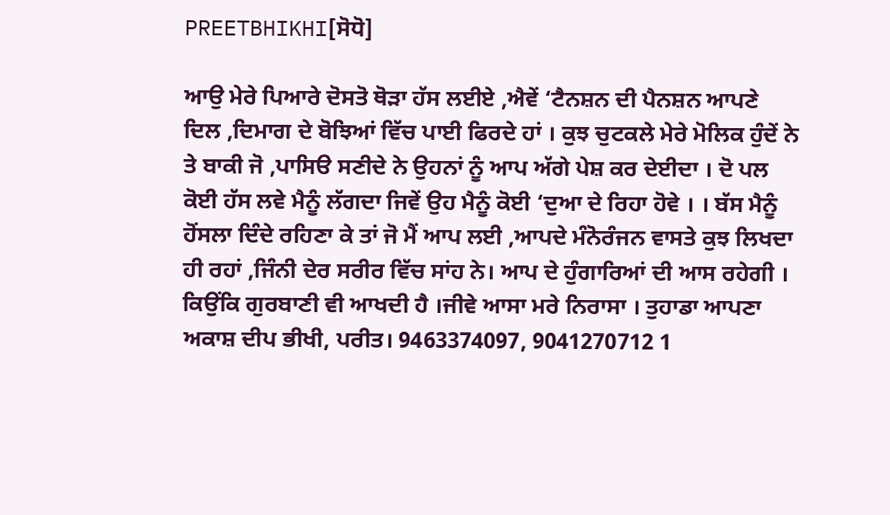PREETBHIKHI[ਸੋਧੋ]

ਆਉ ਮੇਰੇ ਪਿਆਰੇ ਦੋਸਤੋ ਥੋੜਾ ਹੱਸ ਲਈਏ ,ਐਵੇਂ ‘ਟੈਨਸ਼ਨ ਦੀ ਪੈਨਸ਼ਨ ਆਪਣੇ ਦਿਲ ,ਦਿਮਾਗ ਦੇ ਬੋਝਿਆਂ ਵਿੱਚ ਪਾਈ ਫਿਰਦੇ ਹਾਂ । ਕੁਝ ਚੁਟਕਲੇ ਮੇਰੇ ਮੋਲਿਕ ਹੁੰਦੇਂ ਨੇ ਤੇ ਬਾਕੀ ਜੋ ,ਪਾਸਿੳ ਸਣੀਦੇ ਨੇ ਉਹਨਾਂ ਨੂੰ ਆਪ ਅੱਗੇ ਪੇਸ਼ ਕਰ ਦੇਈਦਾ । ਦੋ ਪਲ ਕੋਈ ਹੱਸ ਲਵੇ ਮੈਨੂੰ ਲੱਗਦਾ ਜਿਵੇਂ ਉਹ ਮੈਨੂੰ ਕੋਈ ‘ਦੁਆ ਦੇ ਰਿਹਾ ਹੋਵੇ । । ਬੱਸ ਮੈਨੂੰ ਹੋਂਸਲਾ ਦਿੰਦੇ ਰਹਿਣਾ ਕੇ ਤਾਂ ਜੋ ਮੈਂ ਆਪ ਲਈ ,ਆਪਦੇ ਮੰਨੋਰੰਜਨ ਵਾਸਤੇ ਕੁਝ ਲਿਖਦਾ ਹੀ ਰਹਾਂ ,ਜਿੰਨੀ ਦੇਰ ਸਰੀਰ ਵਿੱਚ ਸਾਂਹ ਨੇ। ਆਪ ਦੇ ਹੁੰਗਾਰਿਆਂ ਦੀ ਆਸ ਰਹੇਗੀ । ਕਿਉਂਕਿ ਗੁਰਬਾਣੀ ਵੀ ਆਖਦੀ ਹੈ ।ਜੀਵੇ ਆਸਾ ਮਰੇ ਨਿਰਾਸਾ । ਤੁਹਾਡਾ ਆਪਣਾ ਅਕਾਸ਼ ਦੀਪ ਭੀਖੀ, ਪਰੀਤ। 9463374097, 9041270712 1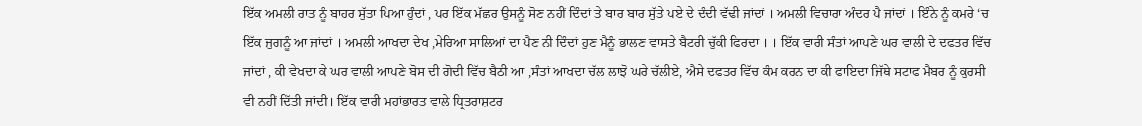ਇੱਕ ਅਮਲੀ ਰਾਤ ਨੂੰ ਬਾਹਰ ਸੁੱਤਾ ਪਿਆ ਹੁੰਦਾਂ , ਪਰ ਇੱਕ ਮੱਛਰ ਉਸਨੂੰ ਸੋਣ ਨਹੀਂ ਦਿੰਦਾਂ ਤੇ ਬਾਰ ਬਾਰ ਸੁੱਤੇ ਪਏ ਦੇ ਦੰਦੀ ਵੱਢੀ ਜਾਂਦਾਂ । ਅਮਲੀ ਵਿਚਾਰਾ ਅੰਦਰ ਪੈ ਜਾਂਦਾਂ । ਇੰਨੇ ਨੂੰ ਕਮਰੇ ‘ਚ ਇੱਕ ਜੁਗਨੂੰ ਆ ਜਾਂਦਾਂ । ਅਮਲੀ ਆਖਦਾ ਦੇਖ ,ਮੇਰਿਆ ਸਾਲਿਆਂ ਦਾ ਪੈਣ ਨੀ ਦਿੰਦਾਂ ਹੁਣ ਮੈਨੂੰ ਭਾਲਣ ਵਾਸਤੇ ਬੈਟਰੀ ਚੁੱਕੀ ਫਿਰਦਾ । । ਇੱਕ ਵਾਰੀ ਸੰਤਾਂ ਆਪਣੇ ਘਰ ਵਾਲੀ ਦੇ ਦਫਤਰ ਵਿੱਚ ਜਾਂਦਾਂ , ਕੀ ਵੇਖਦਾ ਕੇ ਘਰ ਵਾਲੀ ਆਪਣੇ ਬੋਸ ਦੀ ਗੋਦੀ ਵਿੱਚ ਬੈਠੀ ਆ ,ਸੰਤਾਂ ਆਖਦਾ ਚੱਲ ਲਾਝੋ ਘਰੇ ਚੱਲੀਏ, ਐਸੇ ਦਫਤਰ ਵਿੱਚ ਕੰਮ ਕਰਨ ਦਾ ਕੀ ਫਾਇਦਾ ਜਿੱਥੇ ਸਟਾਫ ਮੈਬਰ ਨੂੰ ਕੁਰਸੀ ਵੀ ਨਹੀਂ ਦਿੱਤੀ ਜਾਂਦੀ। ਇੱਕ ਵਾਰੀ ਮਹਾਂਭਾਰਤ ਵਾਲੇ ਧ੍ਰਿਤਰਾਸ਼ਟਰ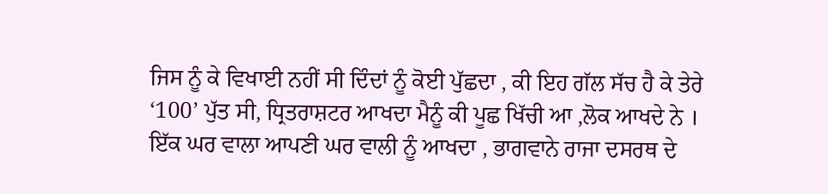ਜਿਸ ਨੂੰ ਕੇ ਵਿਖਾਈ ਨਹੀਂ ਸੀ ਦਿੰਦਾਂ ਨੂੰ ਕੋਈ ਪੁੱਛਦਾ , ਕੀ ਇਹ ਗੱਲ ਸੱਚ ਹੈ ਕੇ ਤੇਰੇ ‘100’ ਪੁੱਤ ਸੀ, ਧ੍ਰਿਤਰਾਸ਼ਟਰ ਆਖਦਾ ਮੈਨੂੰ ਕੀ ਪੂਛ ਖਿੱਚੀ ਆ ,ਲੋਕ ਆਖਦੇ ਨੇ । ਇੱਕ ਘਰ ਵਾਲਾ ਆਪਣੀ ਘਰ ਵਾਲੀ ਨੂੰ ਆਖਦਾ , ਭਾਗਵਾਨੇ ਰਾਜਾ ਦਸਰਥ ਦੇ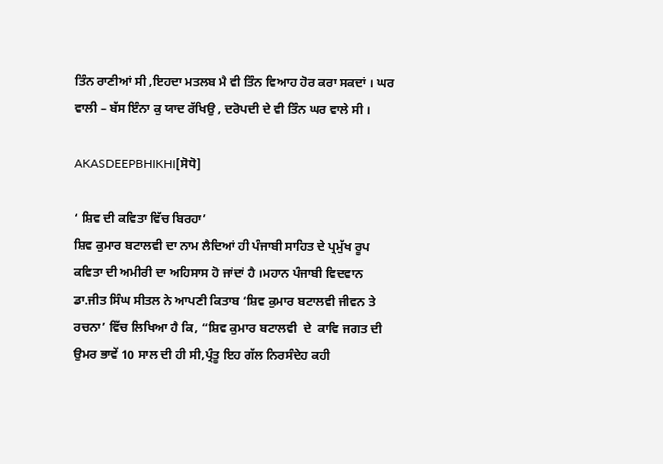ਤਿੰਨ ਰਾਣੀਆਂ ਸੀ ,ਇਹਦਾ ਮਤਲਬ ਮੈ ਵੀ ਤਿੰਨ ਵਿਆਹ ਹੋਰ ਕਰਾ ਸਕਦਾਂ । ਘਰ ਵਾਲੀ – ਬੱਸ ਇੰਨਾ ਕੁ ਯਾਦ ਰੱਖਿਉ , ਦਰੋਪਦੀ ਦੇ ਵੀ ਤਿੰਨ ਘਰ ਵਾਲੇ ਸੀ ।

AKASDEEPBHIKHI[ਸੋਧੋ]

‘ ਸ਼ਿਵ ਦੀ ਕਵਿਤਾ ਵਿੱਚ ਬਿਰਹਾ’                                                             ਸ਼ਿਵ ਕੁਮਾਰ ਬਟਾਲਵੀ ਦਾ ਨਾਮ ਲੈਦਿਆਂ ਹੀ ਪੰਜਾਬੀ ਸਾਹਿਤ ਦੇ ਪ੍ਰਮੁੱਖ ਰੂਪ ਕਵਿਤਾ ਦੀ ਅਮੀਰੀ ਦਾ ਅਹਿਸਾਸ ਹੋ ਜਾਂਦਾਂ ਹੈ ।ਮਹਾਨ ਪੰਜਾਬੀ ਵਿਦਵਾਨ ਡਾ.ਜੀਤ ਸਿੰਘ ਸੀਤਲ ਨੇ ਆਪਣੀ ਕਿਤਾਬ ‘ਸ਼ਿਵ ਕੁਮਾਰ ਬਟਾਲਵੀ ਜੀਵਨ ਤੇ ਰਚਨਾ’ ਵਿੱਚ ਲਿਖਿਆ ਹੈ ਕਿ, “ਸ਼ਿਵ ਕੁਮਾਰ ਬਟਾਲਵੀ  ਦੇ  ਕਾਵਿ ਜਗਤ ਦੀ ਉਮਰ ਭਾਵੇਂ 10 ਸਾਲ ਦੀ ਹੀ ਸੀ,ਪ੍ਰੰਤੂ ਇਹ ਗੱਲ ਨਿਰਸੰਦੇਹ ਕਹੀ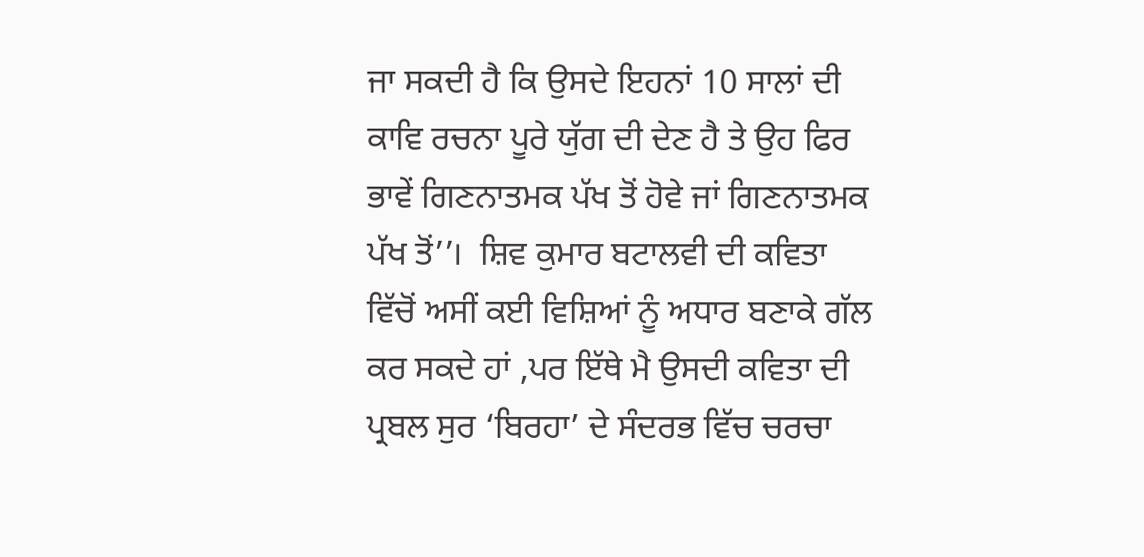ਜਾ ਸਕਦੀ ਹੈ ਕਿ ਉਸਦੇ ਇਹਨਾਂ 10 ਸਾਲਾਂ ਦੀ ਕਾਵਿ ਰਚਨਾ ਪੂਰੇ ਯੁੱਗ ਦੀ ਦੇਣ ਹੈ ਤੇ ਉਹ ਫਿਰ ਭਾਵੇਂ ਗਿਣਨਾਤਮਕ ਪੱਖ ਤੋਂ ਹੋਵੇ ਜਾਂ ਗਿਣਨਾਤਮਕ ਪੱਖ ਤੋਂ’’।  ਸ਼ਿਵ ਕੁਮਾਰ ਬਟਾਲਵੀ ਦੀ ਕਵਿਤਾ ਵਿੱਚੋਂ ਅਸੀਂ ਕਈ ਵਿਸ਼ਿਆਂ ਨੂੰ ਅਧਾਰ ਬਣਾਕੇ ਗੱਲ ਕਰ ਸਕਦੇ ਹਾਂ ,ਪਰ ਇੱਥੇ ਮੈ ਉਸਦੀ ਕਵਿਤਾ ਦੀ ਪ੍ਰਬਲ ਸੁਰ ‘ਬਿਰਹਾ’ ਦੇ ਸੰਦਰਭ ਵਿੱਚ ਚਰਚਾ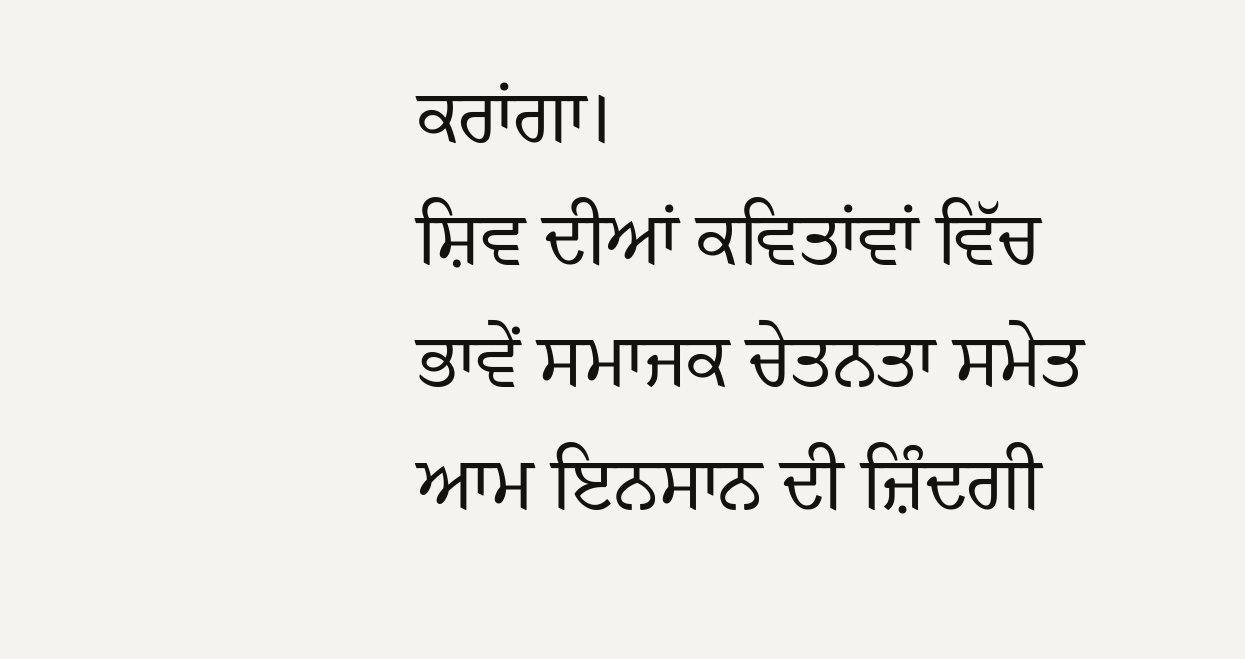ਕਰਾਂਗਾ।                                                                                                                                   ਸ਼ਿਵ ਦੀਆਂ ਕਵਿਤਾਂਵਾਂ ਵਿੱਚ ਭਾਵੇਂ ਸਮਾਜਕ ਚੇਤਨਤਾ ਸਮੇਤ ਆਮ ਇਨਸਾਨ ਦੀ ਜ਼ਿੰਦਗੀ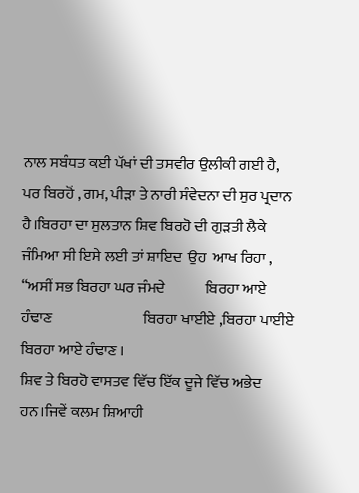ਨਾਲ ਸਬੰਧਤ ਕਈ ਪੱਖਾਂ ਦੀ ਤਸਵੀਰ ਉਲੀਕੀ ਗਈ ਹੈ, ਪਰ ਬਿਰਹੋਂ , ਗਮ, ਪੀੜਾ ਤੇ ਨਾਰੀ ਸੰਵੇਦਨਾ ਦੀ ਸੁਰ ਪ੍ਰਦਾਨ ਹੈ।ਬਿਰਹਾ ਦਾ ਸੁਲਤਾਨ ਸ਼ਿਵ ਬਿਰਹੋ ਦੀ ਗੁੜਤੀ ਲੈਕੇ ਜੰਮਿਆ ਸੀ ਇਸੇ ਲਈ ਤਾਂ ਸ਼ਾਇਦ  ਉਹ  ਆਖ ਰਿਹਾ ,               “ਅਸੀਂ ਸਭ ਬਿਰਹਾ ਘਰ ਜੰਮਦੇ             ਬਿਰਹਾ ਆਏ ਹੰਢਾਣ                              ਬਿਰਹਾ ਖਾਈਏ ,ਬਿਰਹਾ ਪਾਈਏ                       ਬਿਰਹਾ ਆਏ ਹੰਢਾਣ ।                                                                   ਸ਼ਿਵ ਤੇ ਬਿਰਹੋ ਵਾਸਤਵ ਵਿੱਚ ਇੱਕ ਦੂਜੇ ਵਿੱਚ ਅਭੇਦ ਹਨ।ਜਿਵੇਂ ਕਲਮ ਸ਼ਿਆਹੀ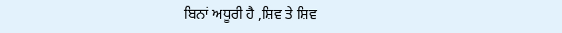ਬਿਨਾਂ ਅਧੂਰੀ ਹੈ ,ਸ਼ਿਵ ਤੇ ਸ਼ਿਵ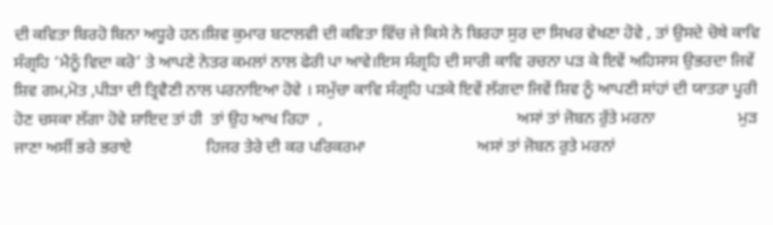ਦੀ ਕਵਿਤਾ ਬਿਰਹੋ ਬਿਨਾ ਅਧੂਰੇ ਹਨ।ਸ਼ਿਵ ਕੁਮਾਰ ਬਟਾਲਵੀ ਦੀ ਕਵਿਤਾ ਵਿੱਚ ਜੇ ਕਿਸੇ ਨੇ ਬਿਰਹਾ ਸੁਰ ਦਾ ਸਿਖਰ ਵੇਖਣਾ ਹੋਵੇ , ਤਾਂ ਉਸਦੇ ਚੋਥੇ ਕਾਵਿ ਸੰਗ੍ਰਹਿ ‘ਮੈਨੂੰ ਵਿਦਾ ਕਰੋ’ ਤੇ ਆਪਣੇ ਨੇਤਰ ਕਮਲਾਂ ਨਾਲ ਫੇਰੀ ਪਾ ਆਵੇ।ਇਸ ਸੰਗ੍ਰਹਿ ਦੀ ਸਾਰੀ ਕਾਵਿ ਰਚਨਾ ਪੜ ਕੇ ਇਵੇਂ ਅਹਿਸਾਸ ਉਭਰਦਾ ਜਿਵੇਂ ਸ਼ਿਵ ਗਮ,ਮੋਤ ,ਪੀੜਾ ਦੀ ਤ੍ਰਿਵੈਣੀ ਨਾਲ ਪਰਨਾਇਆ ਹੋਵੇ । ਸਮੁੱਚਾ ਕਾਵਿ ਸੰਗ੍ਰਹਿ ਪੜਕੇ ਇਵੇਂ ਲੱਗਦਾ ਜਿਵੇਂ ਸ਼ਿਵ ਨੂੰ ਆਪਣੀ ਸਾਂਹਾਂ ਦੀ ਯਾਤਰਾ ਪੂਰੀ ਹੋਣ ਚਸਕਾ ਲੱਗਾ ਹੋਵੇ ਸ਼ਾਇਦ ਤਾਂ ਹੀ  ਤਾਂ ਉਹ ਆਖ ਰਿਹਾ  ,                                               ਅਸਾਂ ਤਾਂ ਜੋਬਨ ਰੁੱਤੇ ਮਰਨਾ                    ਮੁੜ ਜਾਣਾ ਅਸੀਂ ਭਰੇ ਭਰਾਏ                  ਹਿਜਰ ਤੇਰੇ ਦੀ ਕਰ ਪਰਿਕਰਮਾ                           ਅਸਾਂ ਤਾਂ ਜੋਬਨ ਰੁਤੇ ਮਰਨਾਂ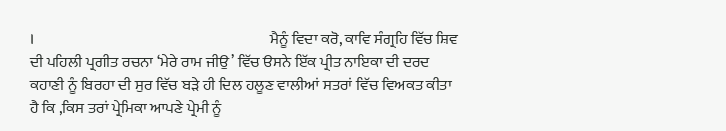।                                                                   ਮੈਨੂੰ ਵਿਦਾ ਕਰੋ, ਕਾਵਿ ਸੰਗ੍ਰਹਿ ਵਿੱਚ ਸ਼ਿਵ ਦੀ ਪਹਿਲੀ ਪ੍ਰਗੀਤ ਰਚਨਾ ‘ਮੇਰੇ ਰਾਮ ਜੀਉ’ ਵਿੱਚ ੳਸਨੇ ਇੱਕ ਪ੍ਰੀਤ ਨਾਇਕਾ ਦੀ ਦਰਦ ਕਹਾਣੀ ਨੂੰ ਬਿਰਹਾ ਦੀ ਸੁਰ ਵਿੱਚ ਬੜੇ ਹੀ ਦਿਲ ਹਲੂਣ ਵਾਲੀਆਂ ਸਤਰਾਂ ਵਿੱਚ ਵਿਅਕਤ ਕੀਤਾ ਹੈ ਕਿ ,ਕਿਸ ਤਰਾਂ ਪ੍ਰੇਮਿਕਾ ਆਪਣੇ ਪ੍ਰੇਮੀ ਨੂੰ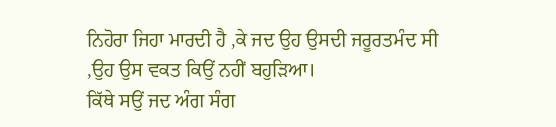ਨਿਹੋਰਾ ਜਿਹਾ ਮਾਰਦੀ ਹੈ ,ਕੇ ਜਦ ਉਹ ਉਸਦੀ ਜਰੂਰਤਮੰਦ ਸੀ ,ਉਹ ਉਸ ਵਕਤ ਕਿਉਂ ਨਹੀਂ ਬਹੁੜਿਆ।                                              ਕਿੱਥੇ ਸਉਂ ਜਦ ਅੰਗ ਸੰਗ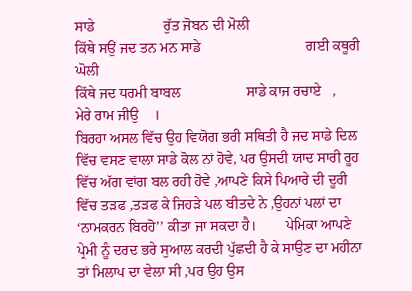ਸਾਡੇ                   ਰੁੱਤ ਜੋਬਨ ਦੀ ਮੋਲੀ                           ਕਿੱਥੇ ਸਉਂ ਜਦ ਤਨ ਮਨ ਸਾਡੇ                             ਗਈ ਕਥੂਰੀ ਘੋਲੀ                                                                           ਕਿੱਥੇ ਜਦ ਧਰਮੀ ਬਾਬਲ                  ਸਾਡੇ ਕਾਜ ਰਚਾਏ   ,                                   ਮੇਰੇ ਰਾਮ ਜੀਉ    ।                                                                           ਬਿਰਹਾ ਅਸਲ ਵਿੱਚ ਉਹ ਵਿਯੋਗ ਭਰੀ ਸਥਿਤੀ ਹੈ ਜਦ ਸਾਡੇ ਦਿਲ ਵਿੱਚ ਵਸਣ ਵਾਲਾ ਸਾਡੇ ਕੋਲ ਨਾਂ ਹੋਵੇ, ਪਰ ਉਸਦੀ ਯਾਦ ਸਾਰੀ ਰੂਹ ਵਿੱਚ ਅੱਗ ਵਾਂਗ ਬਲ ਰਹੀ ਹੋਵੇ ,ਆਪਣੇ ਕਿਸੇ ਪਿਆਰੇ ਦੀ ਦੂਰੀ ਵਿੱਚ ਤੜਫ ,ਤੜਫ ਕੇ ਜਿਹੜੇ ਪਲ ਬੀਤਦੇ ਨੇ ,ਉਹਨਾਂ ਪਲਾਂ ਦਾ ‘ਨਾਮਕਰਨ ਬਿਰਹੋ’’ ਕੀਤਾ ਜਾ ਸਕਦਾ ਹੈ।        ਪੇਮਿਕਾ ਆਪਣੇ ਪ੍ਰੇਮੀ ਨੂੰ ਦਰਦ ਭਰੇ ਸੁਆਲ ਕਰਦੀ ਪੁੱਛਦੀ ਹੈ ਕੇ ਸਾਉਣ ਦਾ ਮਹੀਨਾ ਤਾਂ ਮਿਲਾਪ ਦਾ ਵੇਲਾ ਸੀ ,ਪਰ ਉਹ ਉਸ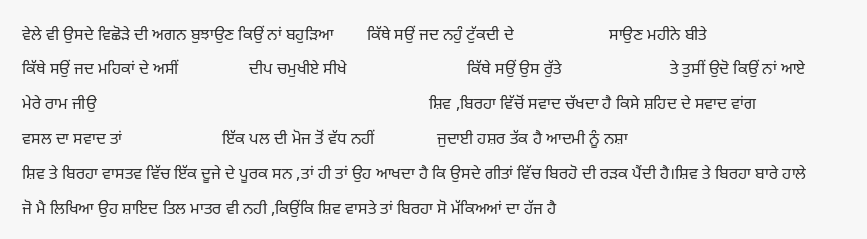ਵੇਲੇ ਵੀ ਉਸਦੇ ਵਿਛੋੜੇ ਦੀ ਅਗਨ ਬੁਝਾਉਣ ਕਿਉਂ ਨਾਂ ਬਹੁੜਿਆ        ਕਿੱਥੇ ਸਉਂ ਜਦ ਨਹੁੰ ਟੁੱਕਦੀ ਦੇ                       ਸਾਉਣ ਮਹੀਨੇ ਬੀਤੇ                           ਕਿੱਥੇ ਸਉਂ ਜਦ ਮਹਿਕਾਂ ਦੇ ਅਸੀਂ                 ਦੀਪ ਚਮੁਖੀਏ ਸੀਖੇ                             ਕਿੱਥੇ ਸਉਂ ਉਸ ਰੁੱਤੇ                          ਤੇ ਤੁਸੀਂ ਉਦੋ ਕਿਉਂ ਨਾਂ ਆਏ                        ਮੇਰੇ ਰਾਮ ਜੀਉ                                                                                ਸ਼ਿਵ ,ਬਿਰਹਾ ਵਿੱਚੋਂ ਸਵਾਦ ਚੱਖਦਾ ਹੈ ਕਿਸੇ ਸ਼ਹਿਦ ਦੇ ਸਵਾਦ ਵਾਂਗ                                                ਵਸਲ ਦਾ ਸਵਾਦ ਤਾਂ                        ਇੱਕ ਪਲ ਦੀ ਮੋਜ ਤੋਂ ਵੱਧ ਨਹੀਂ               ਜੁਦਾਈ ਹਸ਼ਰ ਤੱਕ ਹੈ ਆਦਮੀ ਨੂੰ ਨਸ਼ਾ                                         ਸ਼ਿਵ ਤੇ ਬਿਰਹਾ ਵਾਸਤਵ ਵਿੱਚ ਇੱਕ ਦੂਜੇ ਦੇ ਪੂਰਕ ਸਨ ,ਤਾਂ ਹੀ ਤਾਂ ਉਹ ਆਖਦਾ ਹੈ ਕਿ ਉਸਦੇ ਗੀਤਾਂ ਵਿੱਚ ਬਿਰਹੋ ਦੀ ਰੜਕ ਪੈਂਦੀ ਹੈ।ਸ਼ਿਵ ਤੇ ਬਿਰਹਾ ਬਾਰੇ ਹਾਲੇ ਜੋ ਮੈ ਲਿਖਿਆ ਉਹ ਸ਼ਾਇਦ ਤਿਲ ਮਾਤਰ ਵੀ ਨਹੀ ,ਕਿਉਂਕਿ ਸ਼ਿਵ ਵਾਸਤੇ ਤਾਂ ਬਿਰਹਾ ਸੋ ਮੱਕਿਅਆਂ ਦਾ ਹੱਜ ਹੈ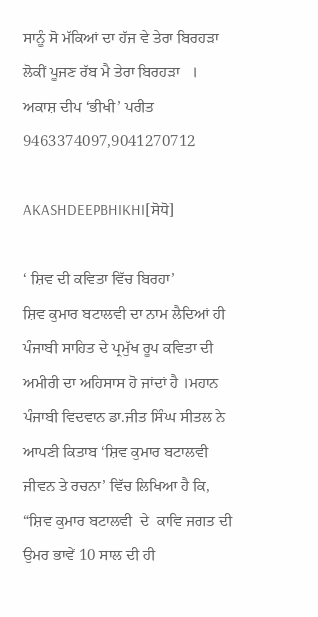ਸਾਨੂੰ ਸੋ ਮੱਕਿਆਂ ਦਾ ਹੱਜ ਵੇ ਤੇਰਾ ਬਿਰਹੜਾ           ਲੋਕੀਂ ਪੂਜਣ ਰੱਬ ਮੈ ਤੇਰਾ ਬਿਰਹੜਾ   ।                                                                               ਅਕਾਸ਼ ਦੀਪ ‘ਭੀਖੀ’ ਪਰੀਤ                                     9463374097,9041270712

AKASHDEEPBHIKHI[ਸੋਧੋ]

‘ ਸ਼ਿਵ ਦੀ ਕਵਿਤਾ ਵਿੱਚ ਬਿਰਹਾ’                                                             ਸ਼ਿਵ ਕੁਮਾਰ ਬਟਾਲਵੀ ਦਾ ਨਾਮ ਲੈਦਿਆਂ ਹੀ ਪੰਜਾਬੀ ਸਾਹਿਤ ਦੇ ਪ੍ਰਮੁੱਖ ਰੂਪ ਕਵਿਤਾ ਦੀ ਅਮੀਰੀ ਦਾ ਅਹਿਸਾਸ ਹੋ ਜਾਂਦਾਂ ਹੈ ।ਮਹਾਨ ਪੰਜਾਬੀ ਵਿਦਵਾਨ ਡਾ.ਜੀਤ ਸਿੰਘ ਸੀਤਲ ਨੇ ਆਪਣੀ ਕਿਤਾਬ ‘ਸ਼ਿਵ ਕੁਮਾਰ ਬਟਾਲਵੀ ਜੀਵਨ ਤੇ ਰਚਨਾ’ ਵਿੱਚ ਲਿਖਿਆ ਹੈ ਕਿ, “ਸ਼ਿਵ ਕੁਮਾਰ ਬਟਾਲਵੀ  ਦੇ  ਕਾਵਿ ਜਗਤ ਦੀ ਉਮਰ ਭਾਵੇਂ 10 ਸਾਲ ਦੀ ਹੀ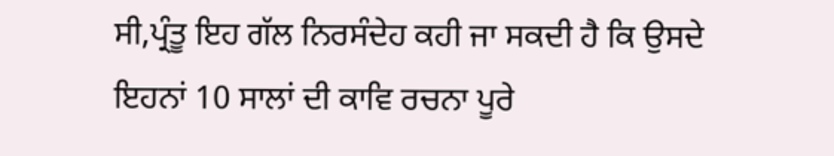ਸੀ,ਪ੍ਰੰਤੂ ਇਹ ਗੱਲ ਨਿਰਸੰਦੇਹ ਕਹੀ ਜਾ ਸਕਦੀ ਹੈ ਕਿ ਉਸਦੇ ਇਹਨਾਂ 10 ਸਾਲਾਂ ਦੀ ਕਾਵਿ ਰਚਨਾ ਪੂਰੇ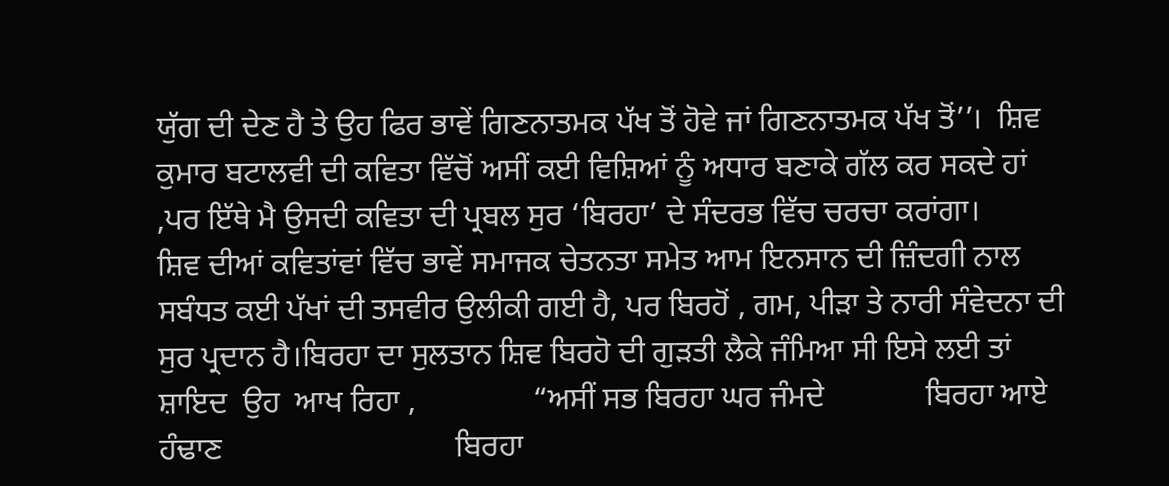ਯੁੱਗ ਦੀ ਦੇਣ ਹੈ ਤੇ ਉਹ ਫਿਰ ਭਾਵੇਂ ਗਿਣਨਾਤਮਕ ਪੱਖ ਤੋਂ ਹੋਵੇ ਜਾਂ ਗਿਣਨਾਤਮਕ ਪੱਖ ਤੋਂ’’।  ਸ਼ਿਵ ਕੁਮਾਰ ਬਟਾਲਵੀ ਦੀ ਕਵਿਤਾ ਵਿੱਚੋਂ ਅਸੀਂ ਕਈ ਵਿਸ਼ਿਆਂ ਨੂੰ ਅਧਾਰ ਬਣਾਕੇ ਗੱਲ ਕਰ ਸਕਦੇ ਹਾਂ ,ਪਰ ਇੱਥੇ ਮੈ ਉਸਦੀ ਕਵਿਤਾ ਦੀ ਪ੍ਰਬਲ ਸੁਰ ‘ਬਿਰਹਾ’ ਦੇ ਸੰਦਰਭ ਵਿੱਚ ਚਰਚਾ ਕਰਾਂਗਾ।                                                                                                                                   ਸ਼ਿਵ ਦੀਆਂ ਕਵਿਤਾਂਵਾਂ ਵਿੱਚ ਭਾਵੇਂ ਸਮਾਜਕ ਚੇਤਨਤਾ ਸਮੇਤ ਆਮ ਇਨਸਾਨ ਦੀ ਜ਼ਿੰਦਗੀ ਨਾਲ ਸਬੰਧਤ ਕਈ ਪੱਖਾਂ ਦੀ ਤਸਵੀਰ ਉਲੀਕੀ ਗਈ ਹੈ, ਪਰ ਬਿਰਹੋਂ , ਗਮ, ਪੀੜਾ ਤੇ ਨਾਰੀ ਸੰਵੇਦਨਾ ਦੀ ਸੁਰ ਪ੍ਰਦਾਨ ਹੈ।ਬਿਰਹਾ ਦਾ ਸੁਲਤਾਨ ਸ਼ਿਵ ਬਿਰਹੋ ਦੀ ਗੁੜਤੀ ਲੈਕੇ ਜੰਮਿਆ ਸੀ ਇਸੇ ਲਈ ਤਾਂ ਸ਼ਾਇਦ  ਉਹ  ਆਖ ਰਿਹਾ ,               “ਅਸੀਂ ਸਭ ਬਿਰਹਾ ਘਰ ਜੰਮਦੇ             ਬਿਰਹਾ ਆਏ ਹੰਢਾਣ                              ਬਿਰਹਾ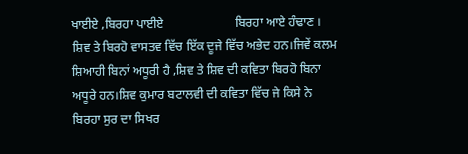ਖਾਈਏ ,ਬਿਰਹਾ ਪਾਈਏ                       ਬਿਰਹਾ ਆਏ ਹੰਢਾਣ ।                                                                   ਸ਼ਿਵ ਤੇ ਬਿਰਹੋ ਵਾਸਤਵ ਵਿੱਚ ਇੱਕ ਦੂਜੇ ਵਿੱਚ ਅਭੇਦ ਹਨ।ਜਿਵੇਂ ਕਲਮ ਸ਼ਿਆਹੀ ਬਿਨਾਂ ਅਧੂਰੀ ਹੈ ,ਸ਼ਿਵ ਤੇ ਸ਼ਿਵ ਦੀ ਕਵਿਤਾ ਬਿਰਹੋ ਬਿਨਾ ਅਧੂਰੇ ਹਨ।ਸ਼ਿਵ ਕੁਮਾਰ ਬਟਾਲਵੀ ਦੀ ਕਵਿਤਾ ਵਿੱਚ ਜੇ ਕਿਸੇ ਨੇ ਬਿਰਹਾ ਸੁਰ ਦਾ ਸਿਖਰ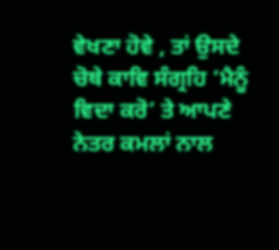ਵੇਖਣਾ ਹੋਵੇ , ਤਾਂ ਉਸਦੇ ਚੋਥੇ ਕਾਵਿ ਸੰਗ੍ਰਹਿ ‘ਮੈਨੂੰ ਵਿਦਾ ਕਰੋ’ ਤੇ ਆਪਣੇ ਨੇਤਰ ਕਮਲਾਂ ਨਾਲ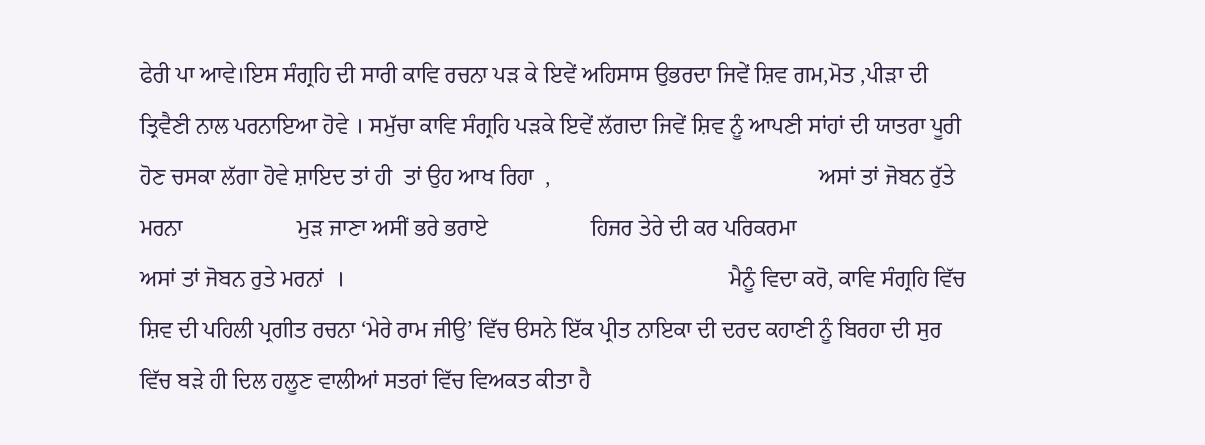ਫੇਰੀ ਪਾ ਆਵੇ।ਇਸ ਸੰਗ੍ਰਹਿ ਦੀ ਸਾਰੀ ਕਾਵਿ ਰਚਨਾ ਪੜ ਕੇ ਇਵੇਂ ਅਹਿਸਾਸ ਉਭਰਦਾ ਜਿਵੇਂ ਸ਼ਿਵ ਗਮ,ਮੋਤ ,ਪੀੜਾ ਦੀ ਤ੍ਰਿਵੈਣੀ ਨਾਲ ਪਰਨਾਇਆ ਹੋਵੇ । ਸਮੁੱਚਾ ਕਾਵਿ ਸੰਗ੍ਰਹਿ ਪੜਕੇ ਇਵੇਂ ਲੱਗਦਾ ਜਿਵੇਂ ਸ਼ਿਵ ਨੂੰ ਆਪਣੀ ਸਾਂਹਾਂ ਦੀ ਯਾਤਰਾ ਪੂਰੀ ਹੋਣ ਚਸਕਾ ਲੱਗਾ ਹੋਵੇ ਸ਼ਾਇਦ ਤਾਂ ਹੀ  ਤਾਂ ਉਹ ਆਖ ਰਿਹਾ  ,                                               ਅਸਾਂ ਤਾਂ ਜੋਬਨ ਰੁੱਤੇ ਮਰਨਾ                    ਮੁੜ ਜਾਣਾ ਅਸੀਂ ਭਰੇ ਭਰਾਏ                  ਹਿਜਰ ਤੇਰੇ ਦੀ ਕਰ ਪਰਿਕਰਮਾ                           ਅਸਾਂ ਤਾਂ ਜੋਬਨ ਰੁਤੇ ਮਰਨਾਂ  ।                                                                   ਮੈਨੂੰ ਵਿਦਾ ਕਰੋ, ਕਾਵਿ ਸੰਗ੍ਰਹਿ ਵਿੱਚ ਸ਼ਿਵ ਦੀ ਪਹਿਲੀ ਪ੍ਰਗੀਤ ਰਚਨਾ ‘ਮੇਰੇ ਰਾਮ ਜੀਉ’ ਵਿੱਚ ੳਸਨੇ ਇੱਕ ਪ੍ਰੀਤ ਨਾਇਕਾ ਦੀ ਦਰਦ ਕਹਾਣੀ ਨੂੰ ਬਿਰਹਾ ਦੀ ਸੁਰ ਵਿੱਚ ਬੜੇ ਹੀ ਦਿਲ ਹਲੂਣ ਵਾਲੀਆਂ ਸਤਰਾਂ ਵਿੱਚ ਵਿਅਕਤ ਕੀਤਾ ਹੈ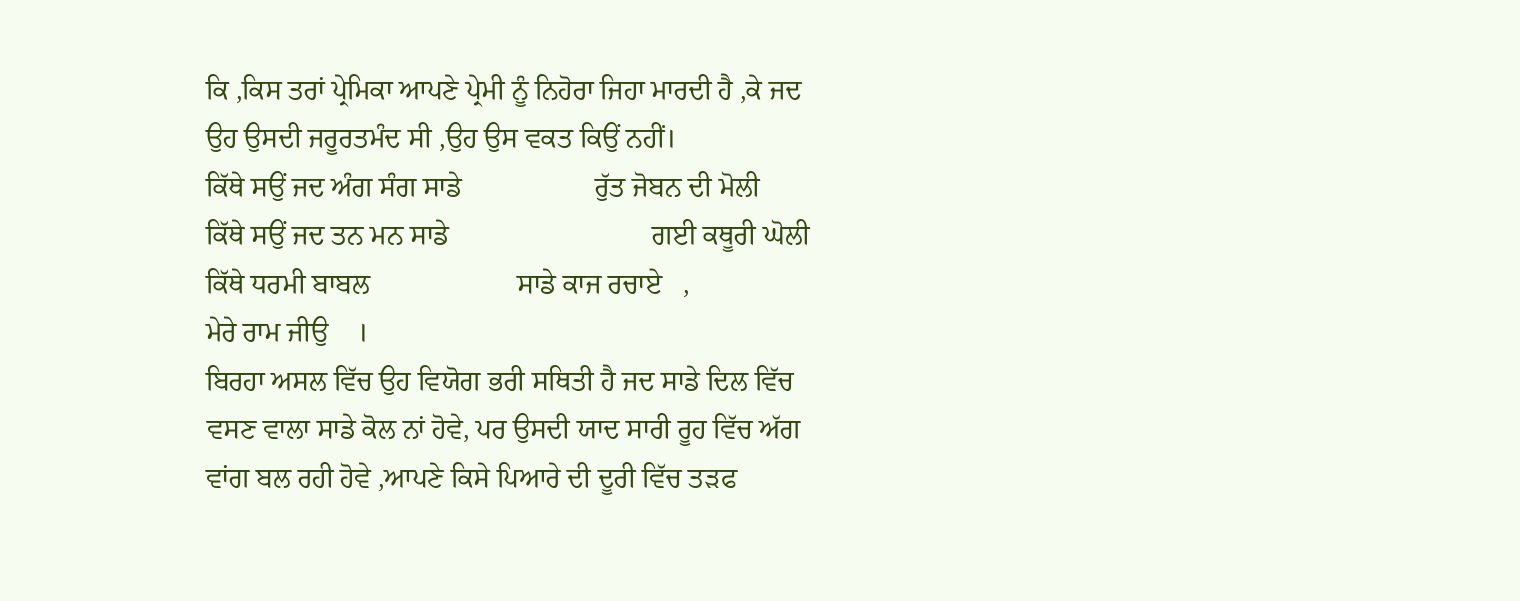ਕਿ ,ਕਿਸ ਤਰਾਂ ਪ੍ਰੇਮਿਕਾ ਆਪਣੇ ਪ੍ਰੇਮੀ ਨੂੰ ਨਿਹੋਰਾ ਜਿਹਾ ਮਾਰਦੀ ਹੈ ,ਕੇ ਜਦ ਉਹ ਉਸਦੀ ਜਰੂਰਤਮੰਦ ਸੀ ,ਉਹ ਉਸ ਵਕਤ ਕਿਉਂ ਨਹੀਂ।                                             ਕਿੱਥੇ ਸਉਂ ਜਦ ਅੰਗ ਸੰਗ ਸਾਡੇ                   ਰੁੱਤ ਜੋਬਨ ਦੀ ਮੋਲੀ                           ਕਿੱਥੇ ਸਉਂ ਜਦ ਤਨ ਮਨ ਸਾਡੇ                             ਗਈ ਕਥੂਰੀ ਘੋਲੀ                                                                           ਕਿੱਥੇ ਧਰਮੀ ਬਾਬਲ                     ਸਾਡੇ ਕਾਜ ਰਚਾਏ   ,                                   ਮੇਰੇ ਰਾਮ ਜੀਉ    ।                                                                           ਬਿਰਹਾ ਅਸਲ ਵਿੱਚ ਉਹ ਵਿਯੋਗ ਭਰੀ ਸਥਿਤੀ ਹੈ ਜਦ ਸਾਡੇ ਦਿਲ ਵਿੱਚ ਵਸਣ ਵਾਲਾ ਸਾਡੇ ਕੋਲ ਨਾਂ ਹੋਵੇ, ਪਰ ਉਸਦੀ ਯਾਦ ਸਾਰੀ ਰੂਹ ਵਿੱਚ ਅੱਗ ਵਾਂਗ ਬਲ ਰਹੀ ਹੋਵੇ ,ਆਪਣੇ ਕਿਸੇ ਪਿਆਰੇ ਦੀ ਦੂਰੀ ਵਿੱਚ ਤੜਫ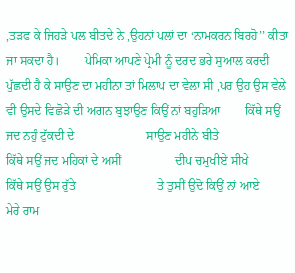,ਤੜਫ ਕੇ ਜਿਹੜੇ ਪਲ ਬੀਤਦੇ ਨੇ ,ਉਹਨਾਂ ਪਲਾਂ ਦਾ ‘ਨਾਮਕਰਨ ਬਿਰਹੋ’’ ਕੀਤਾ ਜਾ ਸਕਦਾ ਹੈ।        ਪੇਮਿਕਾ ਆਪਣੇ ਪ੍ਰੇਮੀ ਨੂੰ ਦਰਦ ਭਰੇ ਸੁਆਲ ਕਰਦੀ ਪੁੱਛਦੀ ਹੈ ਕੇ ਸਾਉਣ ਦਾ ਮਹੀਨਾ ਤਾਂ ਮਿਲਾਪ ਦਾ ਵੇਲਾ ਸੀ ,ਪਰ ਉਹ ਉਸ ਵੇਲੇ ਵੀ ਉਸਦੇ ਵਿਛੋੜੇ ਦੀ ਅਗਨ ਬੁਝਾਉਣ ਕਿਉਂ ਨਾਂ ਬਹੁੜਿਆ        ਕਿੱਥੇ ਸਉਂ ਜਦ ਨਹੁੰ ਟੁੱਕਦੀ ਦੇ                       ਸਾਉਣ ਮਹੀਨੇ ਬੀਤੇ                           ਕਿੱਥੇ ਸਉਂ ਜਦ ਮਹਿਕਾਂ ਦੇ ਅਸੀਂ                 ਦੀਪ ਚਮੁਖੀਏ ਸੀਖੇ                             ਕਿੱਥੇ ਸਉਂ ਉਸ ਰੁੱਤੇ                          ਤੇ ਤੁਸੀਂ ਉਦੋ ਕਿਉਂ ਨਾਂ ਆਏ                        ਮੇਰੇ ਰਾਮ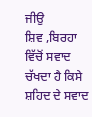ਜੀਉ                                                                                ਸ਼ਿਵ ,ਬਿਰਹਾ ਵਿੱਚੋਂ ਸਵਾਦ ਚੱਖਦਾ ਹੈ ਕਿਸੇ ਸ਼ਹਿਦ ਦੇ ਸਵਾਦ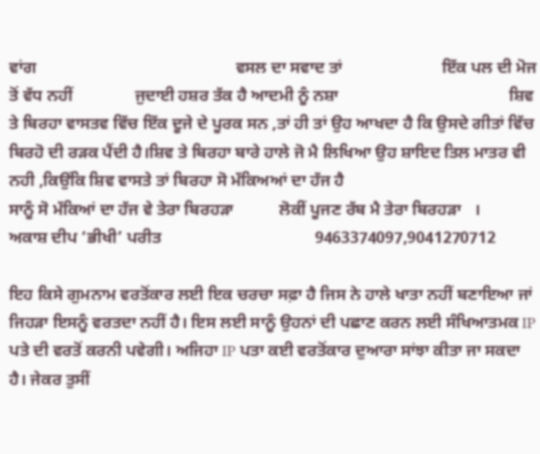ਵਾਂਗ                                                ਵਸਲ ਦਾ ਸਵਾਦ ਤਾਂ                        ਇੱਕ ਪਲ ਦੀ ਮੋਜ ਤੋਂ ਵੱਧ ਨਹੀਂ               ਜੁਦਾਈ ਹਸ਼ਰ ਤੱਕ ਹੈ ਆਦਮੀ ਨੂੰ ਨਸ਼ਾ                                         ਸ਼ਿਵ ਤੇ ਬਿਰਹਾ ਵਾਸਤਵ ਵਿੱਚ ਇੱਕ ਦੂਜੇ ਦੇ ਪੂਰਕ ਸਨ ,ਤਾਂ ਹੀ ਤਾਂ ਉਹ ਆਖਦਾ ਹੈ ਕਿ ਉਸਦੇ ਗੀਤਾਂ ਵਿੱਚ ਬਿਰਹੋ ਦੀ ਰੜਕ ਪੈਂਦੀ ਹੈ।ਸ਼ਿਵ ਤੇ ਬਿਰਹਾ ਬਾਰੇ ਹਾਲੇ ਜੋ ਮੈ ਲਿਖਿਆ ਉਹ ਸ਼ਾਇਦ ਤਿਲ ਮਾਤਰ ਵੀ ਨਹੀ ,ਕਿਉਂਕਿ ਸ਼ਿਵ ਵਾਸਤੇ ਤਾਂ ਬਿਰਹਾ ਸੋ ਮੱਕਿਅਆਂ ਦਾ ਹੱਜ ਹੈ                                             ਸਾਨੂੰ ਸੋ ਮੱਕਿਆਂ ਦਾ ਹੱਜ ਵੇ ਤੇਰਾ ਬਿਰਹੜਾ           ਲੋਕੀਂ ਪੂਜਣ ਰੱਬ ਮੈ ਤੇਰਾ ਬਿਰਹੜਾ   ।                                                                               ਅਕਾਸ਼ ਦੀਪ ‘ਭੀਖੀ’ ਪਰੀਤ                                     9463374097,9041270712

ਇਹ ਕਿਸੇ ਗੁਮਨਾਮ ਵਰਤੋਂਕਾਰ ਲਈ ਇਕ ਚਰਚਾ ਸਫ਼ਾ ਹੈ ਜਿਸ ਨੇ ਹਾਲੇ ਖਾਤਾ ਨਹੀਂ ਬਣਾਇਆ ਜਾਂ ਜਿਹੜਾ ਇਸਨੂੰ ਵਰਤਦਾ ਨਹੀਂ ਹੈ। ਇਸ ਲਈ ਸਾਨੂੰ ਉਹਨਾਂ ਦੀ ਪਛਾਣ ਕਰਨ ਲਈ ਸੰਖਿਆਤਮਕ IP ਪਤੇ ਦੀ ਵਰਤੋਂ ਕਰਨੀ ਪਵੇਗੀ। ਅਜਿਹਾ IP ਪਤਾ ਕਈ ਵਰਤੋਂਕਾਰ ਦੁਆਰਾ ਸਾਂਝਾ ਕੀਤਾ ਜਾ ਸਕਦਾ ਹੈ। ਜੇਕਰ ਤੁਸੀਂ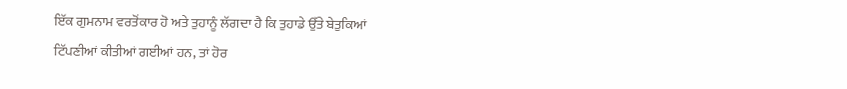ਇੱਕ ਗੁਮਨਾਮ ਵਰਤੋਂਕਾਰ ਹੋ ਅਤੇ ਤੁਹਾਨੂੰ ਲੱਗਦਾ ਹੈ ਕਿ ਤੁਹਾਡੇ ਉੱਤੇ ਬੇਤੁਕਿਆਂ ਟਿੱਪਣੀਆਂ ਕੀਤੀਆਂ ਗਈਆਂ ਹਨ, ਤਾਂ ਹੋਰ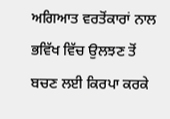ਅਗਿਆਤ ਵਰਤੋਂਕਾਰਾਂ ਨਾਲ ਭਵਿੱਖ ਵਿੱਚ ਉਲਝਣ ਤੋਂ ਬਚਣ ਲਈ ਕਿਰਪਾ ਕਰਕੇ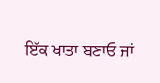ਇੱਕ ਖਾਤਾ ਬਣਾਓ ਜਾਂ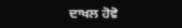ਦਾਖਲ ਹੋਵੋ